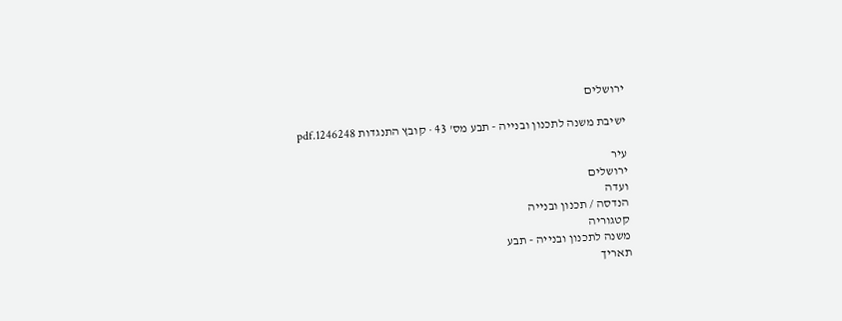ירושלים

ישיבת משנה לתכנון ובנייה - תבע מס' 43 · קובץ התנגדות 1246248.pdf

עיר
ירושלים
ועדה
הנדסה / תכנון ובנייה
קטגוריה
משנה לתכנון ובנייה - תבע
תאריך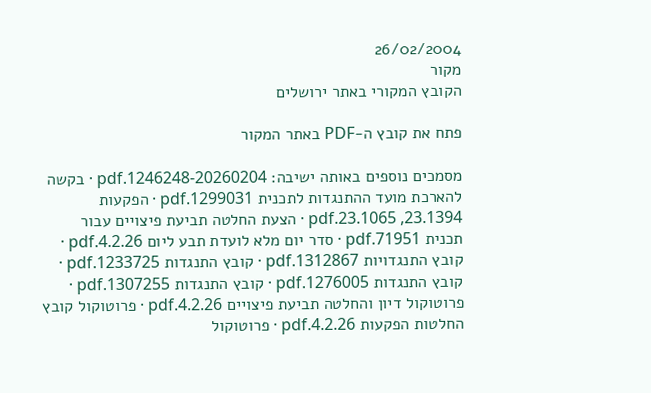26/02/2004
מקור
הקובץ המקורי באתר ירושלים

פתח את קובץ ה-PDF באתר המקור

מסמכים נוספים באותה ישיבה: 1246248-20260204.pdf · בקשה להארכת מועד ההתנגדות לתכנית 1299031.pdf · הפקעות 23.1394, 23.1065.pdf · הצעת החלטה תביעת פיצויים עבור תכנית 71951.pdf · סדר יום מלא לועדת תבע ליום 4.2.26.pdf · קובץ התנגדויות 1312867.pdf · קובץ התנגדות 1233725.pdf · קובץ התנגדות 1276005.pdf · קובץ התנגדות 1307255.pdf · פרוטוקול דיון והחלטה תביעת פיצויים 4.2.26.pdf · פרוטוקול קובץ החלטות הפקעות 4.2.26.pdf · פרוטוקול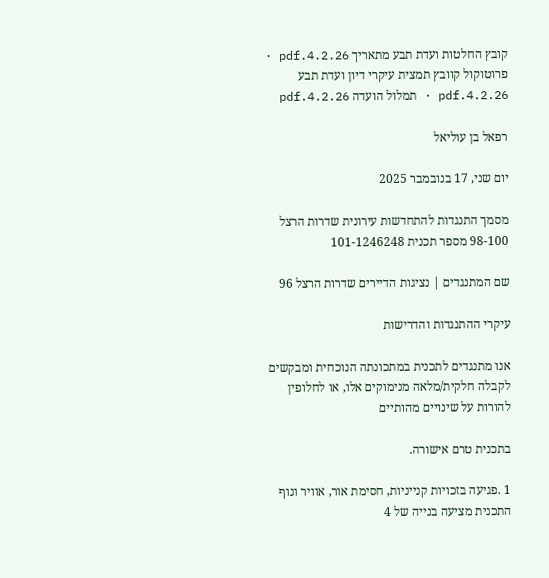קובץ החלטות ועדת תבע מתאריך 4.2.26.pdf · פרוטוקול קוובץ תמצית עיקרי דיון ועדת תבע 4.2.26.pdf · תמלול הועדה 4.2.26.pdf

רפאל בן עוליאל

יום שני, 17 בנובמבר 2025

מסמך התנגדות להתחדשות עירונית שדרות הרצל 98-100 מספר תכנית 101-1246248

שם המתנגדים | נציגות הדיירים שדרות הרצל 96

עיקרי ההתנגדות והדרישות

אנו מתנגדים לתכנית במתכונתה הנוכחית ומבקשים לקבלה חלקית/מלאה מנימוקים אלו, או לחלופין להורות על שינויים מהותיים

בתכנית טרם אישורה.

1 .פגיעה בזכויות קנייניות, חסימת אור, אוויר ונוף התכנית מציעה בנייה של 4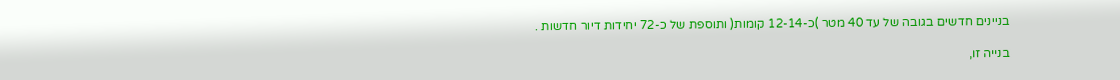בניינים חדשים בגובה של עד 40 מטר )כ-12-14 קומות( ותוספת של כ-72 יחידות דיור חדשות .

בנייה זו,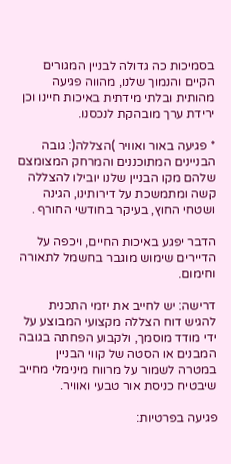בסמיכות כה גדולה לבניין המגורים הקיים והנמוך שלנו, מהווה פגיעה מהותית ובלתי מידתית באיכות חיינו וכן ירידת ערך מובהקת לנכסנו.

* פגיעה באור ואוויר )הצללה(: גובה הבניינים המתוכננים והמרחק המצומצם שלהם מקו הבניין שלנו יובילו להצללה קשה ומתמשכת על דירותינו, הגינה ושטחי החוץ, בעיקר בחודשי החורף .

הדבר יפגע באיכות החיים, ויכפה על הדיירים שימוש מוגבר בחשמל לתאורה וחימום.

דרישה: יש לחייב את יזמי התכנית להגיש דוח הצללה מקצועי המבוצע על ידי מודד מוסמך, ולקבוע הפחתה בגובה המבנים או הסטה של קווי הבניין במטרה לשמור על מרווח מינימלי מחייב שיבטיח כניסת אור טבעי ואוויר.

פגיעה בפרטיות: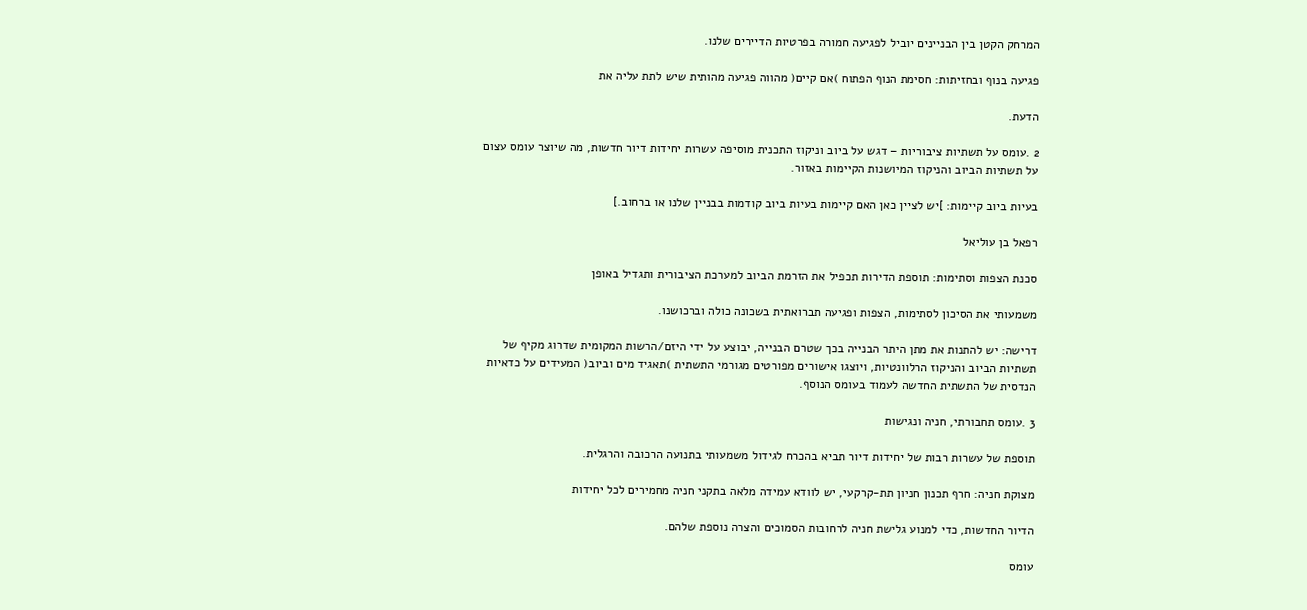המרחק הקטן בין הבניינים יוביל לפגיעה חמורה בפרטיות הדיירים שלנו.

פגיעה בנוף ובחזיתות: חסימת הנוף הפתוח )אם קיים( מהווה פגיעה מהותית שיש לתת עליה את

הדעת.

2 .עומס על תשתיות ציבוריות – דגש על ביוב וניקוז התכנית מוסיפה עשרות יחידות דיור חדשות, מה שיוצר עומס עצום על תשתיות הביוב והניקוז המיושנות הקיימות באזור.

בעיות ביוב קיימות: ]יש לציין כאן האם קיימות בעיות ביוב קודמות בבניין שלנו או ברחוב.]

רפאל בן עוליאל

סכנת הצפות וסתימות: תוספת הדירות תכפיל את הזרמת הביוב למערכת הציבורית ותגדיל באופן

משמעותי את הסיכון לסתימות, הצפות ופגיעה תברואתית בשכונה כולה וברכושנו.

דרישה: יש להתנות את מתן היתר הבנייה בכך שטרם הבנייה, יבוצע על ידי היזם/הרשות המקומית שדרוג מקיף של תשתיות הביוב והניקוז הרלוונטיות, ויוצגו אישורים מפורטים מגורמי התשתית )תאגיד מים וביוב( המעידים על כדאיות הנדסית של התשתית החדשה לעמוד בעומס הנוסף.

3 .עומס תחבורתי, חניה ונגישות

תוספת של עשרות רבות של יחידות דיור תביא בהכרח לגידול משמעותי בתנועה הרכובה והרגלית.

מצוקת חניה: חרף תכנון חניון תת-קרקעי, יש לוודא עמידה מלאה בתקני חניה מחמירים לכל יחידות

הדיור החדשות, כדי למנוע גלישת חניה לרחובות הסמוכים והצרה נוספת שלהם.

עומס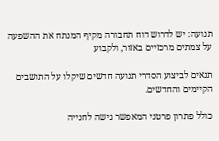תנועה: יש לדרוש דוח תחבורה מקיף המנתח את ההשפעה על צמתים מרכזיים באזור, ולקבוע

תנאים לביצוע הסדרי תנועה חדשים שיקלו על התושבים הקיימים והחדשים.

כולל פתרון פרטני המאפשר גישה לחנייה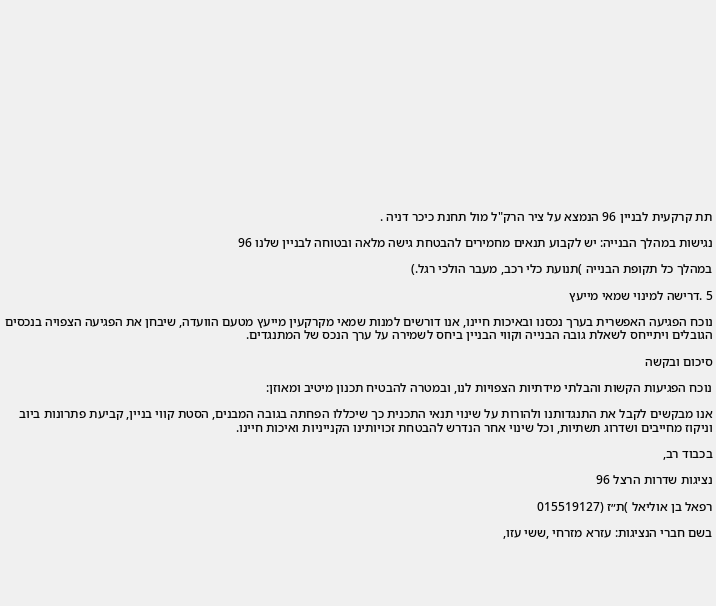תת קרקעית לבניין 96 הנמצא על ציר הרק"ל מול תחנת כיכר דניה .

נגישות במהלך הבנייה: יש לקבוע תנאים מחמירים להבטחת גישה מלאה ובטוחה לבניין שלנו 96

במהלך כל תקופת הבנייה )תנועת כלי רכב, מעבר הולכי רגל.)

5 .דרישה למינוי שמאי מייעץ

נוכח הפגיעה האפשרית בערך נכסנו ובאיכות חיינו, אנו דורשים למנות שמאי מקרקעין מייעץ מטעם הוועדה, שיבחן את הפגיעה הצפויה בנכסים הגובלים ויתייחס לשאלת גובה הבנייה וקווי הבניין ביחס לשמירה על ערך הנכס של המתנגדים.

סיכום ובקשה

נוכח הפגיעות הקשות והבלתי מידתיות הצפויות לנו, ובמטרה להבטיח תכנון מיטיב ומאוזן:

אנו מבקשים לקבל את התנגדותנו ולהורות על שינוי תנאי התכנית כך שיכללו הפחתה בגובה המבנים, הסטת קווי בניין, קביעת פתרונות ביוב וניקוז מחייבים ושדרוג תשתיות, וכל שינוי אחר הנדרש להבטחת זכויותינו הקנייניות ואיכות חיינו.

בכבוד רב,

נציגות שדרות הרצל 96

רפאל בן אוליאל )ת״ז (015519127

בשם חברי הנציגות: עזרא מזרחי ,ששי עזו,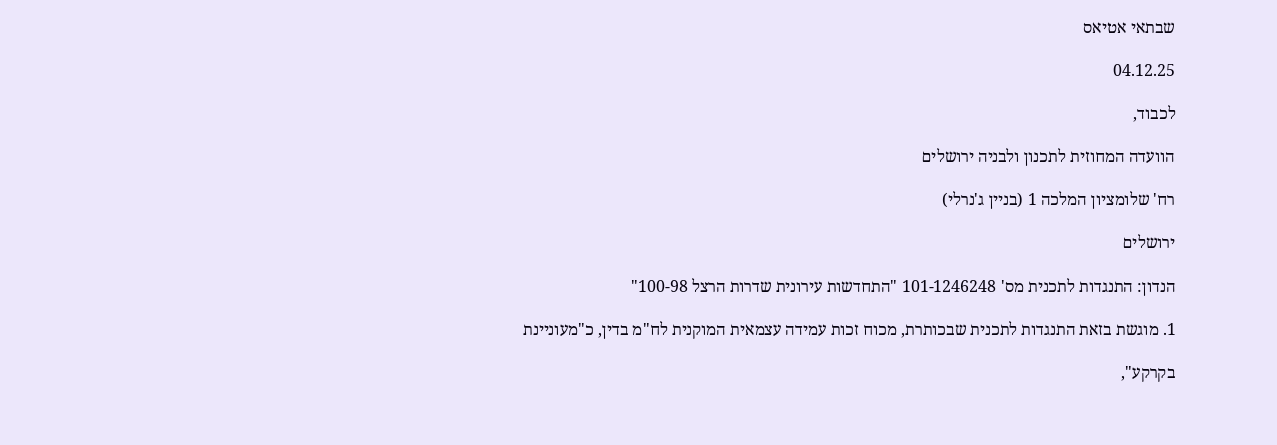שבתאי אטיאס

04.12.25

לכבוד,

הוועדה המחוזית לתכנון ולבניה ירושלים

רח' שלומציון המלכה 1 (בניין ג'נרלי)

ירושלים

הנדון: התנגדות לתכנית מס' 101-1246248 "התחדשות עירונית שדרות הרצל 100-98"

1. מוגשת בזאת התנגדות לתכנית שבכותרת, מכוח זכות עמידה עצמאית המוקנית לח"מ בדין, כ"מעוניינת

בקרקע",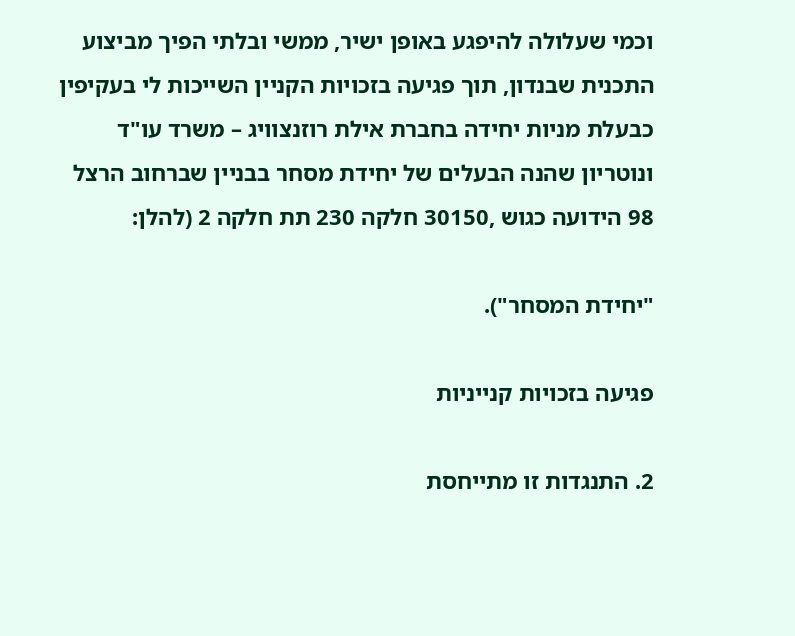וכמי שעלולה להיפגע באופן ישיר, ממשי ובלתי הפיך מביצוע התכנית שבנדון, תוך פגיעה בזכויות הקניין השייכות לי בעקיפין כבעלת מניות יחידה בחברת אילת רוזנצוויג – משרד עו"ד ונוטריון שהנה הבעלים של יחידת מסחר בבניין שברחוב הרצל 98 הידועה כגוש ,30150 חלקה 230 תת חלקה 2 (להלן:

"יחידת המסחר").

פגיעה בזכויות קנייניות

2. התנגדות זו מתייחסת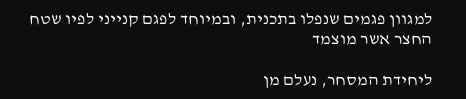למגוון פגמים שנפלו בתכנית, ובמיוחד לפגם קנייני לפיו שטח החצר אשר מוצמד

ליחידת המסחר, נעלם מן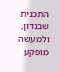התכנית שבנדון, ולמעשה מופקע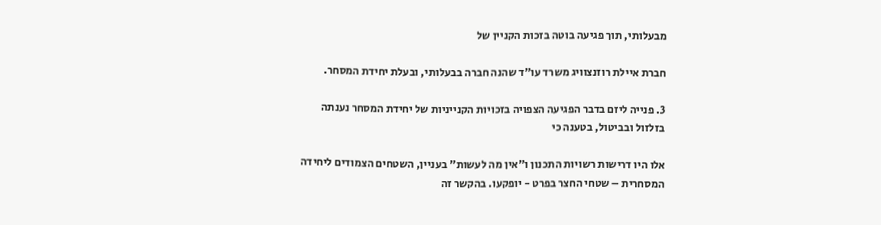מבעלותי, תוך פגיעה בוטה בזכות הקניין של

חברת איילת רוזנצוויג משרד עו"ד שהנה חברה בבעלותי, ובעלת יחידת המסחר.

3. פנייה ליזם בדבר הפגיעה הצפויה בזכויות הקנייניות של יחידת המסחר נענתה בזלזול ובביטול, בטענה כי

אלו היו דרישות רשויות התכנון ו"אין מה לעשות" בעניין, השטחים הצמודים ליחידה המסחרית – שטחי החצר בפרט - יופקעו. בהקשר זה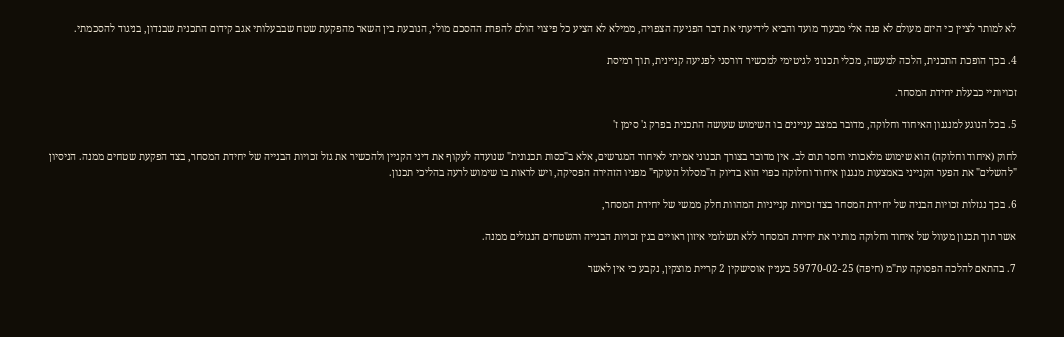לא למותר לציין כי היזם מעולם לא פנה אלי מבעוד מועד והביא לידיעתי את דבר הפגיעה הצפויה, ממילא לא הציע כל פיצוי הולם להפרת ההסכם מולי, הנובעת בין השאר מהפקעת שטח שבבעלותי אגב קידום התכנית שבנדון, בניגוד להסכמתי.

4. בכך הופכת התכנית, הלכה למעשה, מכלי תכנוני לגיטימי למכשיר דורסני לפגיעה קניינית, תוך רמיסת

זכויותיי כבעלת יחידת המסחר.

5. בכל הנוגע למנגנון האיחוד וחלוקה, מדובר במצב עניינים בו השימוש שעושה התכנית בפרק ג' סימן ז'

לחוק (איחוד וחלוקה) הוא שימוש מלאכותי וחסר תום לב. אין מדובר בצורך תכנוני אמיתי לאיחוד המגרשים, אלא ב"כסות תכנונית" שנועדה לעקוף את דיני הקניין ולהכשיר את גזל זכויות הבנייה של יחידת המסחר, בצד הפקעת שטחים ממנה. הניסיון "להשלים" את הפער הקנייני באמצעות מנגנון איחוד וחלוקה כפוי הוא בדיוק ה"מסלול העוקף" מפניו הזהירה הפסיקה, ויש לראות בו שימוש לרעה בהליכי תכנון.

6. בכך נגזלות זכויות הבניה של יחידת המסחר בצד זכויות קנייניות המהוות חלק ממשי של יחידת המסחר,

אשר תוך תכנון מעוול של איחוד וחלוקה מותיר את יחידת המסחר ללא תשלומי איזון ראויים בגין זכויות הבנייה והשטחים הנגזלים ממנה.

7. בהתאם להלכה הפסוקה עת"מ (חיפה) 59770-02-25 בעניין אוסישקין 2 קריית מוצקין, נקבע כי אין לאשר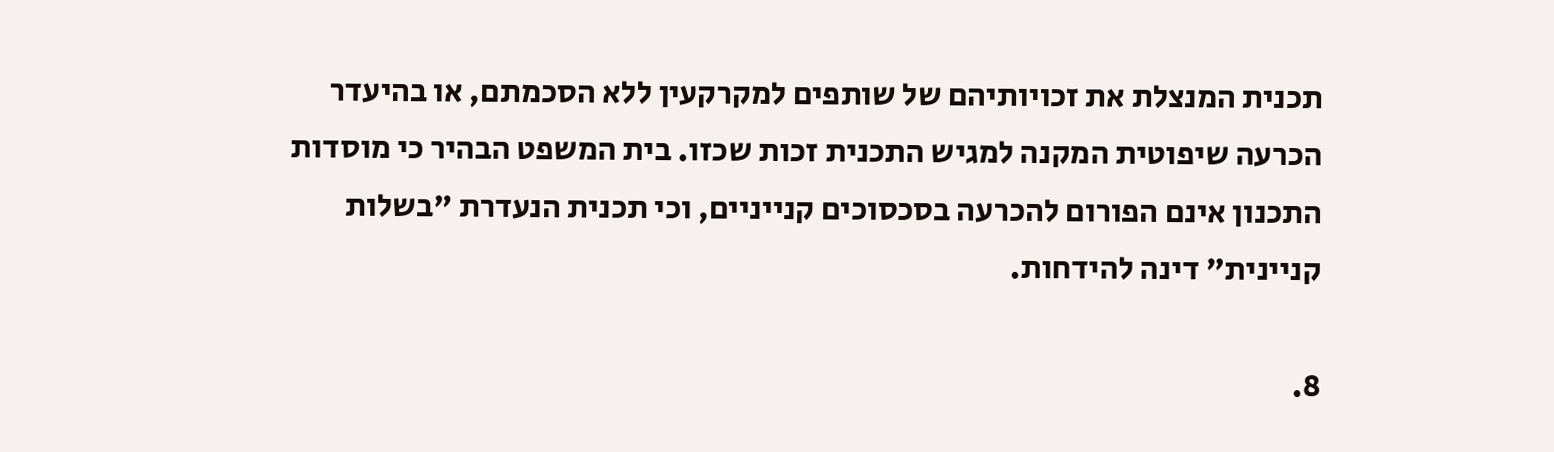תכנית המנצלת את זכויותיהם של שותפים למקרקעין ללא הסכמתם, או בהיעדר הכרעה שיפוטית המקנה למגיש התכנית זכות שכזו. בית המשפט הבהיר כי מוסדות התכנון אינם הפורום להכרעה בסכסוכים קנייניים, וכי תכנית הנעדרת "בשלות קניינית" דינה להידחות.

8.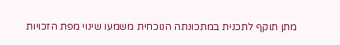מתן תוקף לתכנית במתכונתה הנוכחית משמעו שינוי מפת הזכויות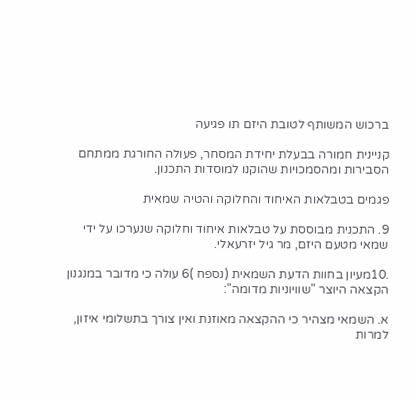ברכוש המשותף לטובת היזם תו פגיעה

קניינית חמורה בבעלת יחידת המסחר, פעולה החורגת ממתחם הסבירות ומהסמכויות שהוקנו למוסדות התכנון.

פגמים בטבלאות האיחוד והחלוקה והטיה שמאית

9. התכנית מבוססת על טבלאות איחוד וחלוקה שנערכו על ידי שמאי מטעם היזם, מר גיל יזרעאלי.

.10מעיון בחוות הדעת השמאית (נספח )6 עולה כי מדובר במנגנון הקצאה היוצר "שוויוניות מדומה":

א. השמאי מצהיר כי ההקצאה מאוזנת ואין צורך בתשלומי איזון, למרות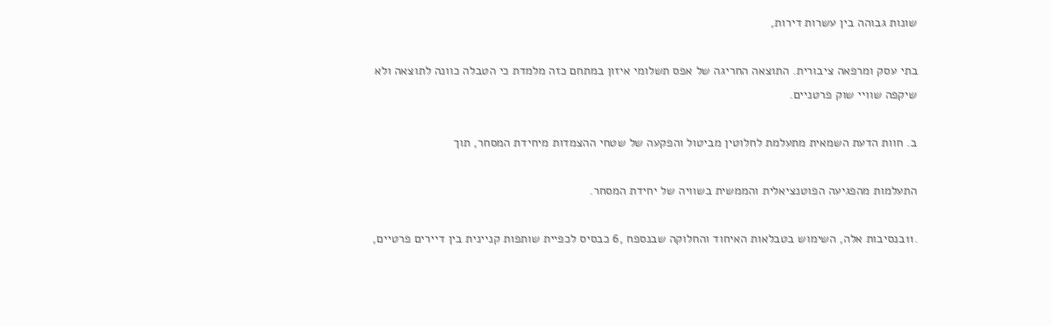שונות גבוהה בין עשרות דירות,

בתי עסק ומרפאה ציבורית. התוצאה החריגה של אפס תשלומי איזון במתחם כזה מלמדת כי הטבלה כוונה לתוצאה ולא שיקפה שוויי שוק פרטניים.

ב. חוות הדעת השמאית מתעלמת לחלוטין מביטול והפקעה של שטחי ההצמדות מיחידת המסחר, תוך

התעלמות מהפגיעה הפוטנציאלית והממשית בשוויה של יחידת המסחר.

.11בנסיבות אלה, השימוש בטבלאות האיחוד והחלוקה שבנספח ,6 כבסיס לכפיית שותפות קניינית בין דיירים פרטיים,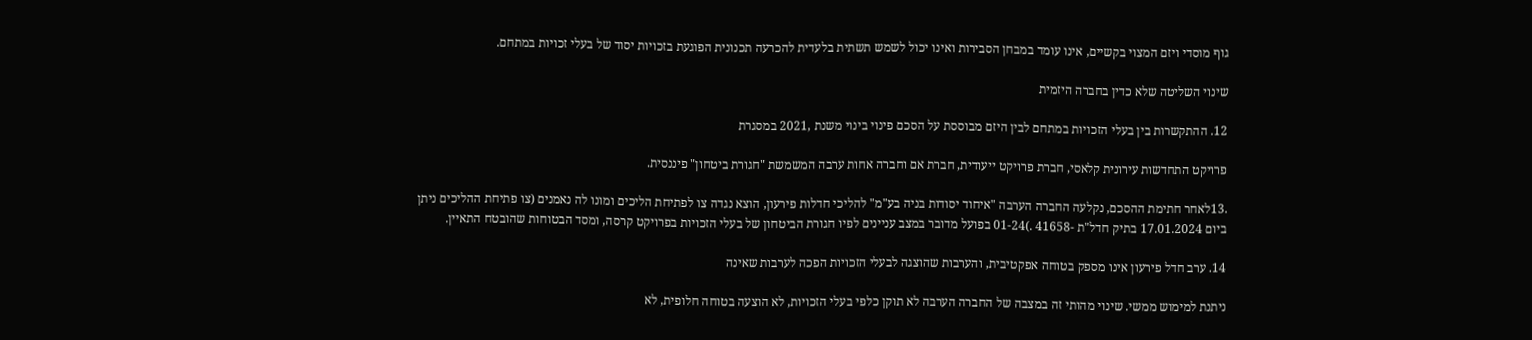גוף מוסדי ויזם המצוי בקשיים, אינו עומד במבחן הסבירות ואינו יכול לשמש תשתית בלעדית להכרעה תכנונית הפוגעת בזכויות יסוד של בעלי זכויות במתחם.

שינוי השליטה שלא כדין בחברה היזמית

12. ההתקשרות בין בעלי הזכויות במתחם לבין היזם מבוססת על הסכם פינוי בינוי משנת ,2021 במסגרת

פרויקט התחדשות עירונית קלאסי, חברת פרויקט ייעודית, חברת אם וחברה אחות ערבה המשמשת "חגורת ביטחון" פיננסית.

.13לאחר חתימת ההסכם, נקלעה החברה הערבה "איחוד יסודות בניה בע"מ" להליכי חדלות פירעון, הוצא נגדה צו לפתיחת הליכים ומונו לה נאמנים (צו פתיחת ההליכים ניתן ביום 17.01.2024 בתיק חדל"ת -41658 .)01-24 בפועל מדובר במצב עניינים לפיו חגורת הביטחון של בעלי הזכויות בפרויקט קרסה, ומסד הבטוחות שהובטח התאיין.

14. ערב חדל פירעון אינו מספק בטוחה אפקטיבית, והערבות שהוצגה לבעלי הזכויות הפכה לערבות שאינה

ניתנת למימוש ממשי. שינוי מהותי זה במצבה של החברה הערבה לא תוקן כלפי בעלי הזכויות, לא הוצעה בטוחה חלופית, לא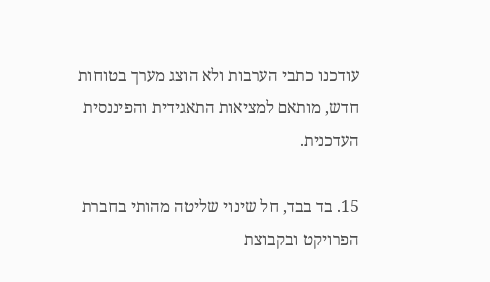עודכנו כתבי הערבות ולא הוצג מערך בטוחות חדש, מותאם למציאות התאגידית והפיננסית העדכנית.

15. בד בבד, חל שינוי שליטה מהותי בחברת הפרויקט ובקבוצת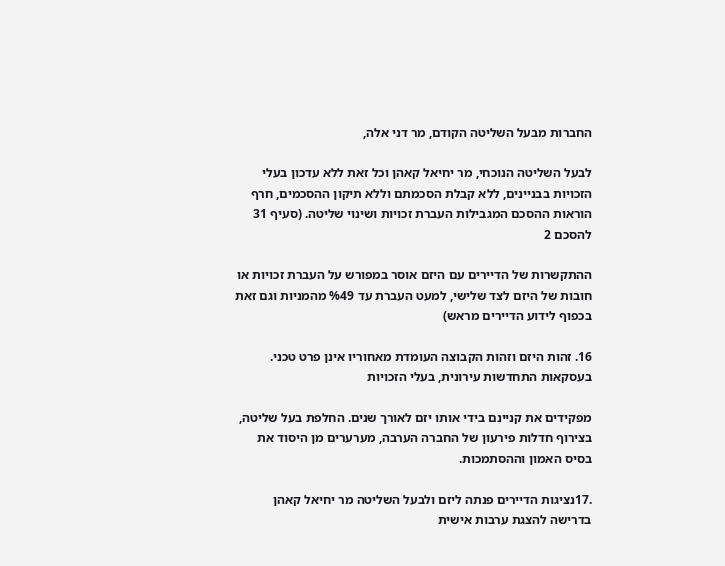החברות מבעל השליטה הקודם, מר דני אלה,

לבעל השליטה הנוכחי, מר יחיאל קאהן וכל זאת ללא עדכון בעלי הזכויות בבניינים, ללא קבלת הסכמתם וללא תיקון ההסכמים, חרף הוראות ההסכם המגבילות העברת זכויות ושינוי שליטה. (סעיף 31 להסכם 2

ההתקשרות של הדיירים עם היזם אוסר במפורש על העברת זכויות או חובות של היזם לצד שלישי, למעט העברת עד %49 מהמניות וגם זאת בכפוף לידוע הדיירים מראש)

16. זהות היזם וזהות הקבוצה העומדת מאחוריו אינן פרט טכני. בעסקאות התחדשות עירונית, בעלי הזכויות

מפקידים את קניינם בידי אותו יזם לאורך שנים. החלפת בעל שליטה, בצירוף חדלות פירעון של החברה הערבה, מערערים מן היסוד את בסיס האמון וההסתמכות.

.17נציגות הדיירים פנתה ליזם ולבעל השליטה מר יחיאל קאהן בדרישה להצגת ערבות אישית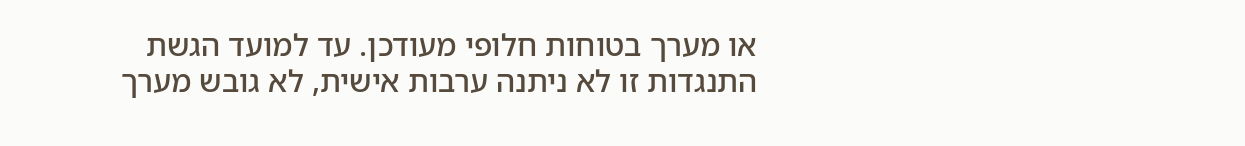או מערך בטוחות חלופי מעודכן. עד למועד הגשת התנגדות זו לא ניתנה ערבות אישית, לא גובש מערך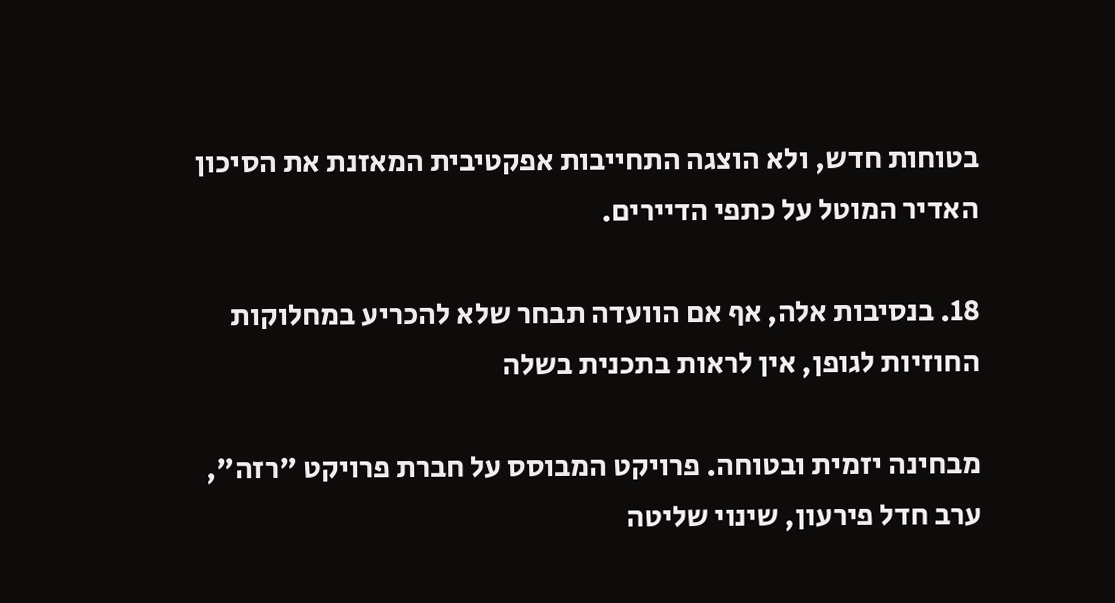בטוחות חדש, ולא הוצגה התחייבות אפקטיבית המאזנת את הסיכון האדיר המוטל על כתפי הדיירים.

18. בנסיבות אלה, אף אם הוועדה תבחר שלא להכריע במחלוקות החוזיות לגופן, אין לראות בתכנית בשלה

מבחינה יזמית ובטוחה. פרויקט המבוסס על חברת פרויקט "רזה", ערב חדל פירעון, שינוי שליטה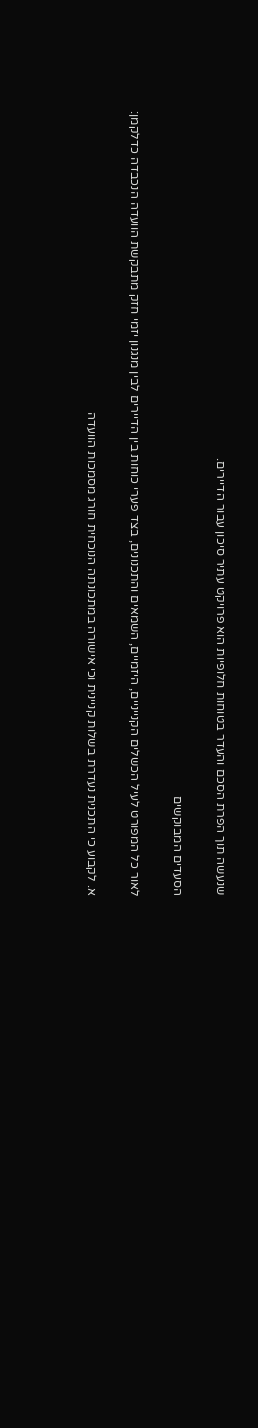שנעשה תוך הפרת הסכם והעדר בטוחות חלופיות הוא פרויקט עתיר סיכון עבור הדיירים.

הסעדים המבוקשים

לאור כל המפורט לעיל הכשלים הקנייניים, היזמיים, השמאים והתכנונים, בצד פערי כוחות בין הדיירים לבין מנגנון יזמי חזק מתבקשת הוועדה הנכבדה כדלקמן:

א. לקבוע כי התכנית נעדרת בשלות קניינית וכי אישורה במתכונתה הנוכחית חורג מסמכות הוועדה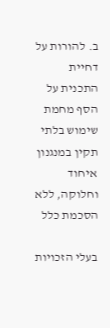ב. להורות על דחיית התכנית על הסף מחמת שימוש בלתי תקין במנגנון איחוד וחלוקה, ללא הסכמת כלל

בעלי הזכויות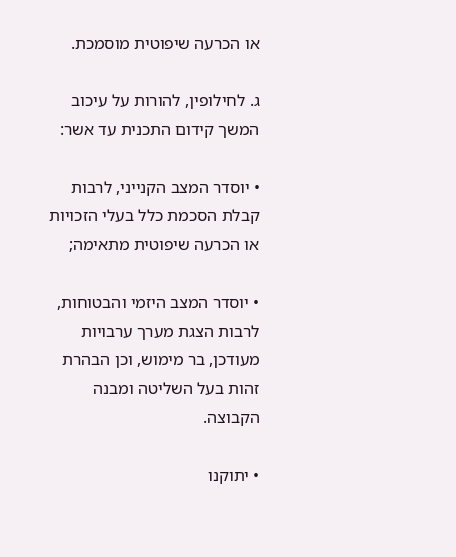או הכרעה שיפוטית מוסמכת.

ג. לחילופין, להורות על עיכוב המשך קידום התכנית עד אשר:

• יוסדר המצב הקנייני, לרבות קבלת הסכמת כלל בעלי הזכויות או הכרעה שיפוטית מתאימה;

• יוסדר המצב היזמי והבטוחות, לרבות הצגת מערך ערבויות מעודכן, בר מימוש, וכן הבהרת זהות בעל השליטה ומבנה הקבוצה.

• יתוקנו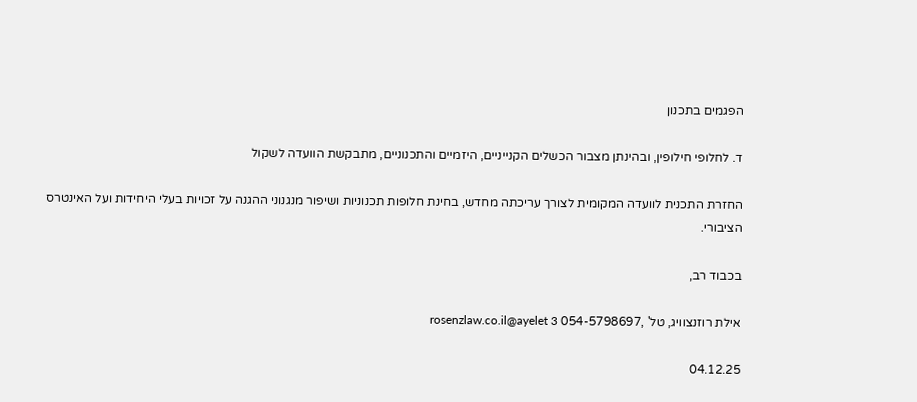הפגמים בתכנון

ד. לחלופי חילופין, ובהינתן מצבור הכשלים הקנייניים, היזמיים והתכנוניים, מתבקשת הוועדה לשקול

החזרת התכנית לוועדה המקומית לצורך עריכתה מחדש, בחינת חלופות תכנוניות ושיפור מנגנוני ההגנה על זכויות בעלי היחידות ועל האינטרס הציבורי.

בכבוד רב,

אילת רוזנצוויג, טל' ,054-5798697 rosenzlaw.co.il@ayelet 3

04.12.25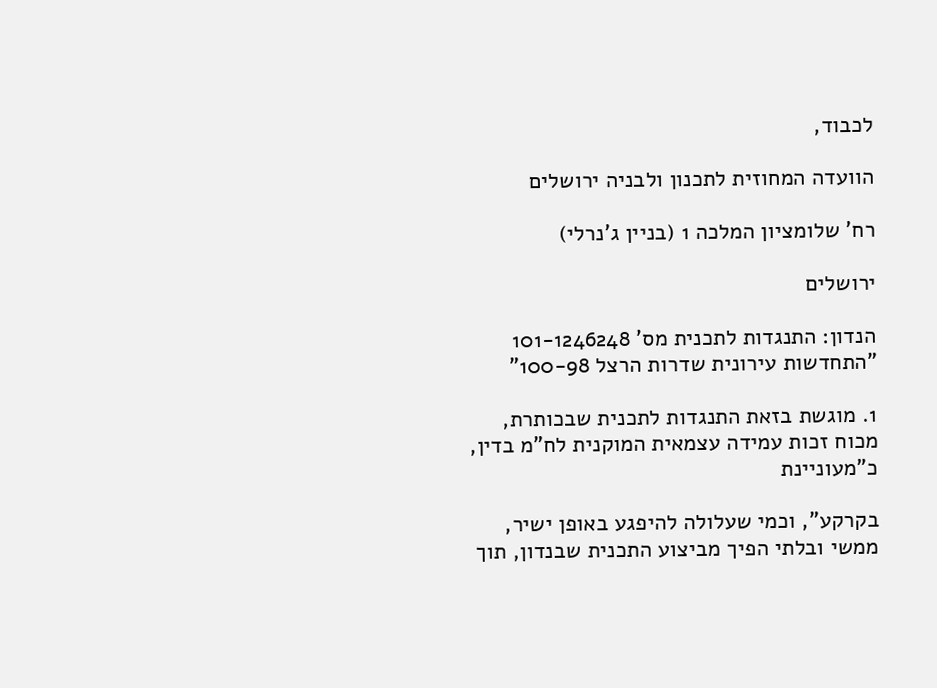לכבוד,

הוועדה המחוזית לתכנון ולבניה ירושלים

רח' שלומציון המלכה 1 (בניין ג'נרלי)

ירושלים

הנדון: התנגדות לתכנית מס' 101-1246248 "התחדשות עירונית שדרות הרצל 100-98"

1. מוגשת בזאת התנגדות לתכנית שבכותרת, מכוח זכות עמידה עצמאית המוקנית לח"מ בדין, כ"מעוניינת

בקרקע", וכמי שעלולה להיפגע באופן ישיר, ממשי ובלתי הפיך מביצוע התכנית שבנדון, תוך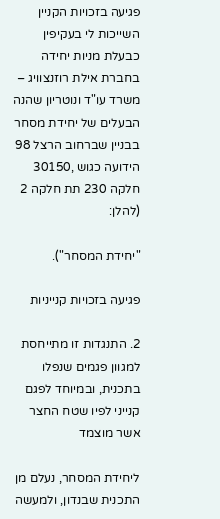פגיעה בזכויות הקניין השייכות לי בעקיפין כבעלת מניות יחידה בחברת אילת רוזנצוויג – משרד עו"ד ונוטריון שהנה הבעלים של יחידת מסחר בבניין שברחוב הרצל 98 הידועה כגוש ,30150 חלקה 230 תת חלקה 2 (להלן:

"יחידת המסחר").

פגיעה בזכויות קנייניות

2. התנגדות זו מתייחסת למגוון פגמים שנפלו בתכנית, ובמיוחד לפגם קנייני לפיו שטח החצר אשר מוצמד

ליחידת המסחר, נעלם מן התכנית שבנדון, ולמעשה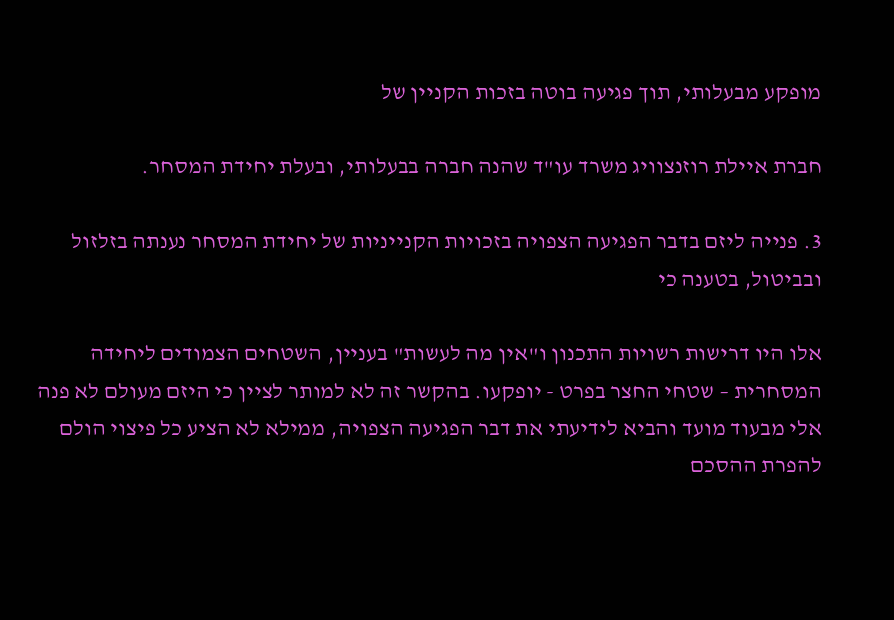מופקע מבעלותי, תוך פגיעה בוטה בזכות הקניין של

חברת איילת רוזנצוויג משרד עו"ד שהנה חברה בבעלותי, ובעלת יחידת המסחר.

3. פנייה ליזם בדבר הפגיעה הצפויה בזכויות הקנייניות של יחידת המסחר נענתה בזלזול ובביטול, בטענה כי

אלו היו דרישות רשויות התכנון ו"אין מה לעשות" בעניין, השטחים הצמודים ליחידה המסחרית – שטחי החצר בפרט - יופקעו. בהקשר זה לא למותר לציין כי היזם מעולם לא פנה אלי מבעוד מועד והביא לידיעתי את דבר הפגיעה הצפויה, ממילא לא הציע כל פיצוי הולם להפרת ההסכם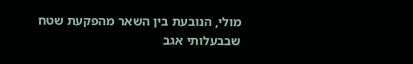מולי, הנובעת בין השאר מהפקעת שטח שבבעלותי אגב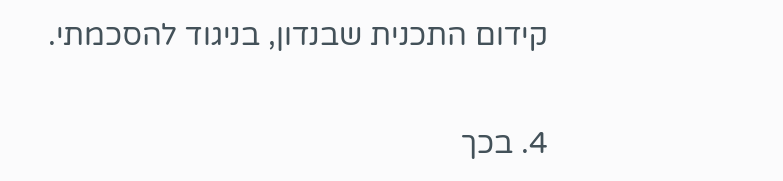קידום התכנית שבנדון, בניגוד להסכמתי.

4. בכך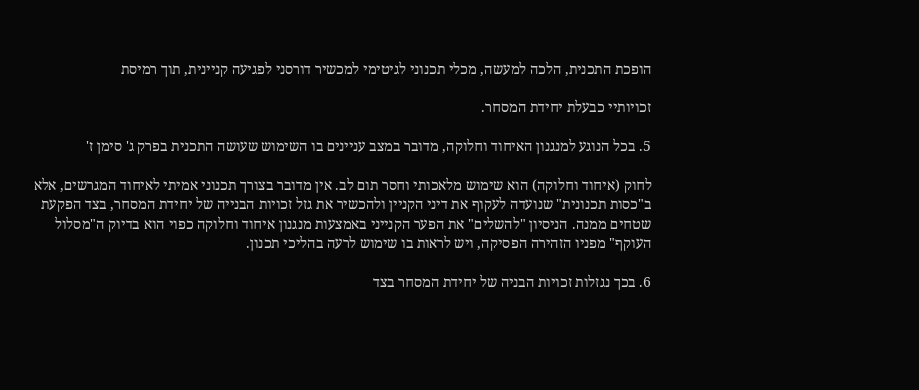הופכת התכנית, הלכה למעשה, מכלי תכנוני לגיטימי למכשיר דורסני לפגיעה קניינית, תוך רמיסת

זכויותיי כבעלת יחידת המסחר.

5. בכל הנוגע למנגנון האיחוד וחלוקה, מדובר במצב עניינים בו השימוש שעושה התכנית בפרק ג' סימן ז'

לחוק (איחוד וחלוקה) הוא שימוש מלאכותי וחסר תום לב. אין מדובר בצורך תכנוני אמיתי לאיחוד המגרשים, אלא ב"כסות תכנונית" שנועדה לעקוף את דיני הקניין ולהכשיר את גזל זכויות הבנייה של יחידת המסחר, בצד הפקעת שטחים ממנה. הניסיון "להשלים" את הפער הקנייני באמצעות מנגנון איחוד וחלוקה כפוי הוא בדיוק ה"מסלול העוקף" מפניו הזהירה הפסיקה, ויש לראות בו שימוש לרעה בהליכי תכנון.

6. בכך נגזלות זכויות הבניה של יחידת המסחר בצד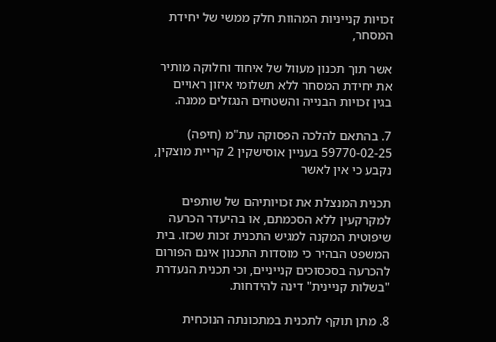זכויות קנייניות המהוות חלק ממשי של יחידת המסחר,

אשר תוך תכנון מעוול של איחוד וחלוקה מותיר את יחידת המסחר ללא תשלומי איזון ראויים בגין זכויות הבנייה והשטחים הנגזלים ממנה.

7. בהתאם להלכה הפסוקה עת"מ (חיפה) 59770-02-25 בעניין אוסישקין 2 קריית מוצקין, נקבע כי אין לאשר

תכנית המנצלת את זכויותיהם של שותפים למקרקעין ללא הסכמתם, או בהיעדר הכרעה שיפוטית המקנה למגיש התכנית זכות שכזו. בית המשפט הבהיר כי מוסדות התכנון אינם הפורום להכרעה בסכסוכים קנייניים, וכי תכנית הנעדרת "בשלות קניינית" דינה להידחות.

8. מתן תוקף לתכנית במתכונתה הנוכחית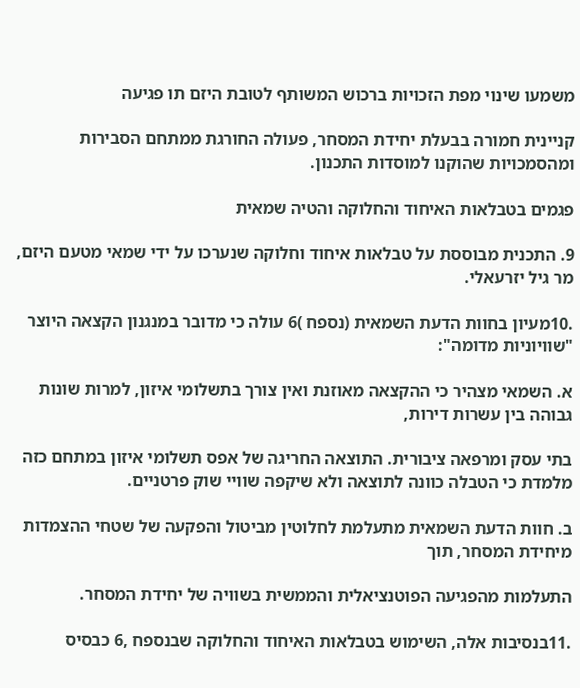משמעו שינוי מפת הזכויות ברכוש המשותף לטובת היזם תו פגיעה

קניינית חמורה בבעלת יחידת המסחר, פעולה החורגת ממתחם הסבירות ומהסמכויות שהוקנו למוסדות התכנון.

פגמים בטבלאות האיחוד והחלוקה והטיה שמאית

9. התכנית מבוססת על טבלאות איחוד וחלוקה שנערכו על ידי שמאי מטעם היזם, מר גיל יזרעאלי.

.10מעיון בחוות הדעת השמאית (נספח )6 עולה כי מדובר במנגנון הקצאה היוצר "שוויוניות מדומה":

א. השמאי מצהיר כי ההקצאה מאוזנת ואין צורך בתשלומי איזון, למרות שונות גבוהה בין עשרות דירות,

בתי עסק ומרפאה ציבורית. התוצאה החריגה של אפס תשלומי איזון במתחם כזה מלמדת כי הטבלה כוונה לתוצאה ולא שיקפה שוויי שוק פרטניים.

ב. חוות הדעת השמאית מתעלמת לחלוטין מביטול והפקעה של שטחי ההצמדות מיחידת המסחר, תוך

התעלמות מהפגיעה הפוטנציאלית והממשית בשוויה של יחידת המסחר.

.11בנסיבות אלה, השימוש בטבלאות האיחוד והחלוקה שבנספח ,6 כבסיס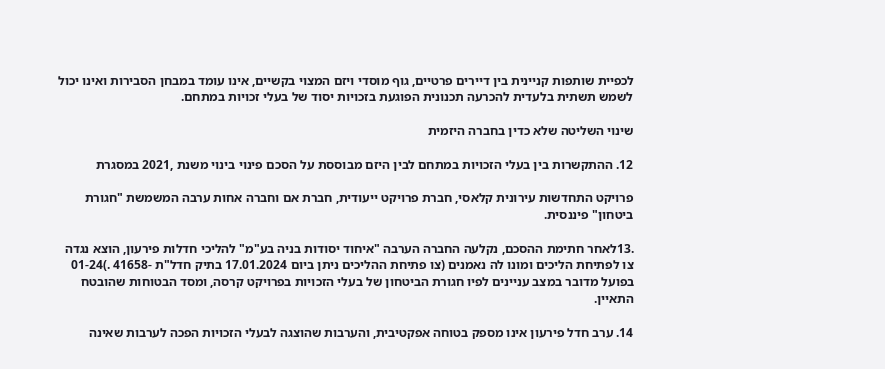לכפיית שותפות קניינית בין דיירים פרטיים, גוף מוסדי ויזם המצוי בקשיים, אינו עומד במבחן הסבירות ואינו יכול לשמש תשתית בלעדית להכרעה תכנונית הפוגעת בזכויות יסוד של בעלי זכויות במתחם.

שינוי השליטה שלא כדין בחברה היזמית

12. ההתקשרות בין בעלי הזכויות במתחם לבין היזם מבוססת על הסכם פינוי בינוי משנת ,2021 במסגרת

פרויקט התחדשות עירונית קלאסי, חברת פרויקט ייעודית, חברת אם וחברה אחות ערבה המשמשת "חגורת ביטחון" פיננסית.

.13לאחר חתימת ההסכם, נקלעה החברה הערבה "איחוד יסודות בניה בע"מ" להליכי חדלות פירעון, הוצא נגדה צו לפתיחת הליכים ומונו לה נאמנים (צו פתיחת ההליכים ניתן ביום 17.01.2024 בתיק חדל"ת -41658 .)01-24 בפועל מדובר במצב עניינים לפיו חגורת הביטחון של בעלי הזכויות בפרויקט קרסה, ומסד הבטוחות שהובטח התאיין.

14. ערב חדל פירעון אינו מספק בטוחה אפקטיבית, והערבות שהוצגה לבעלי הזכויות הפכה לערבות שאינה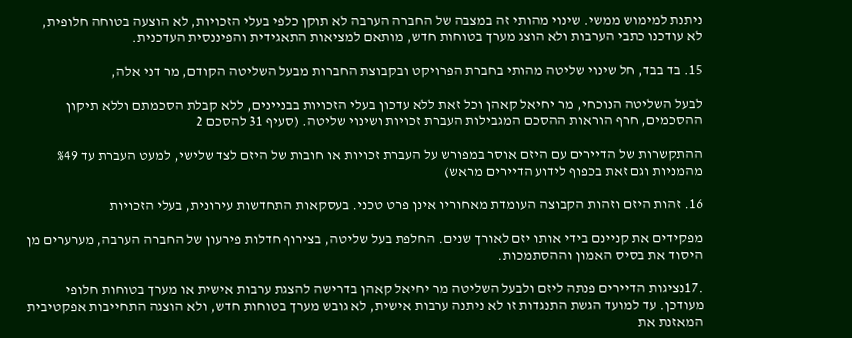ניתנת למימוש ממשי. שינוי מהותי זה במצבה של החברה הערבה לא תוקן כלפי בעלי הזכויות, לא הוצעה בטוחה חלופית, לא עודכנו כתבי הערבות ולא הוצג מערך בטוחות חדש, מותאם למציאות התאגידית והפיננסית העדכנית.

15. בד בבד, חל שינוי שליטה מהותי בחברת הפרויקט ובקבוצת החברות מבעל השליטה הקודם, מר דני אלה,

לבעל השליטה הנוכחי, מר יחיאל קאהן וכל זאת ללא עדכון בעלי הזכויות בבניינים, ללא קבלת הסכמתם וללא תיקון ההסכמים, חרף הוראות ההסכם המגבילות העברת זכויות ושינוי שליטה. (סעיף 31 להסכם 2

ההתקשרות של הדיירים עם היזם אוסר במפורש על העברת זכויות או חובות של היזם לצד שלישי, למעט העברת עד %49 מהמניות וגם זאת בכפוף לידוע הדיירים מראש)

16. זהות היזם וזהות הקבוצה העומדת מאחוריו אינן פרט טכני. בעסקאות התחדשות עירונית, בעלי הזכויות

מפקידים את קניינם בידי אותו יזם לאורך שנים. החלפת בעל שליטה, בצירוף חדלות פירעון של החברה הערבה, מערערים מן היסוד את בסיס האמון וההסתמכות.

.17נציגות הדיירים פנתה ליזם ולבעל השליטה מר יחיאל קאהן בדרישה להצגת ערבות אישית או מערך בטוחות חלופי מעודכן. עד למועד הגשת התנגדות זו לא ניתנה ערבות אישית, לא גובש מערך בטוחות חדש, ולא הוצגה התחייבות אפקטיבית המאזנת את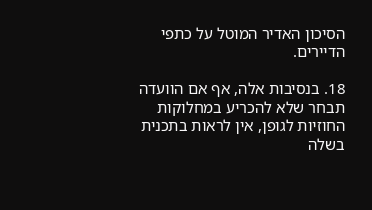הסיכון האדיר המוטל על כתפי הדיירים.

18. בנסיבות אלה, אף אם הוועדה תבחר שלא להכריע במחלוקות החוזיות לגופן, אין לראות בתכנית בשלה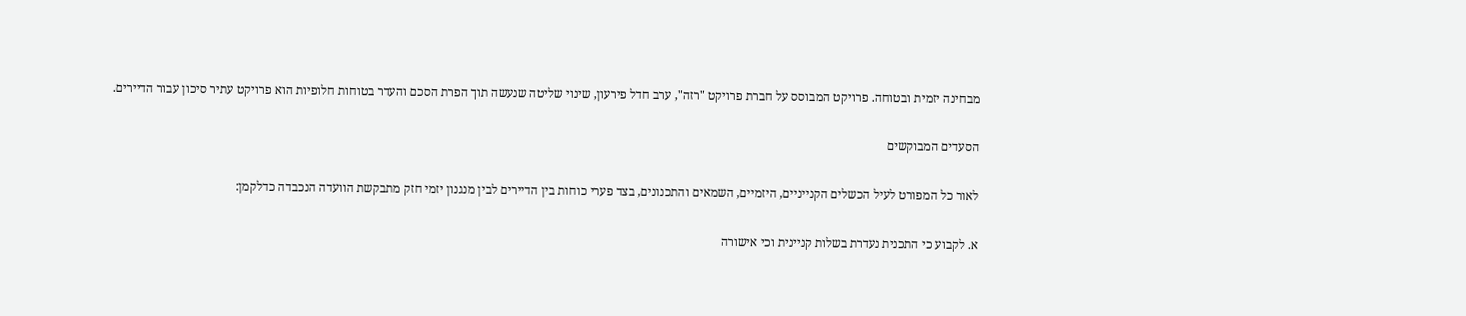מבחינה יזמית ובטוחה. פרויקט המבוסס על חברת פרויקט "רזה", ערב חדל פירעון, שינוי שליטה שנעשה תוך הפרת הסכם והעדר בטוחות חלופיות הוא פרויקט עתיר סיכון עבור הדיירים.

הסעדים המבוקשים

לאור כל המפורט לעיל הכשלים הקנייניים, היזמיים, השמאים והתכנונים, בצד פערי כוחות בין הדיירים לבין מנגנון יזמי חזק מתבקשת הוועדה הנכבדה כדלקמן:

א. לקבוע כי התכנית נעדרת בשלות קניינית וכי אישורה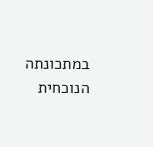במתכונתה הנוכחית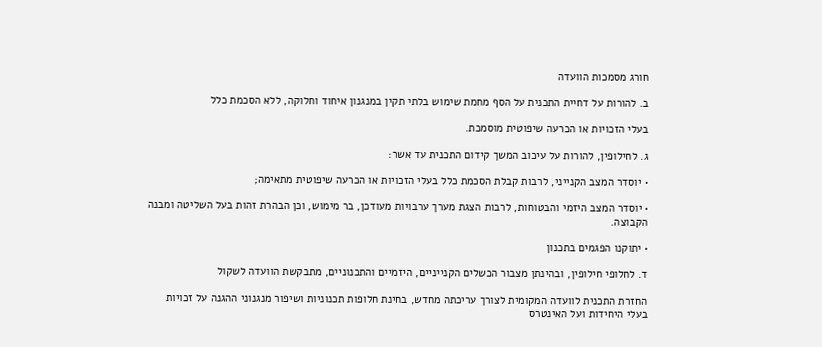חורג מסמכות הוועדה

ב. להורות על דחיית התכנית על הסף מחמת שימוש בלתי תקין במנגנון איחוד וחלוקה, ללא הסכמת כלל

בעלי הזכויות או הכרעה שיפוטית מוסמכת.

ג. לחילופין, להורות על עיכוב המשך קידום התכנית עד אשר:

• יוסדר המצב הקנייני, לרבות קבלת הסכמת כלל בעלי הזכויות או הכרעה שיפוטית מתאימה;

• יוסדר המצב היזמי והבטוחות, לרבות הצגת מערך ערבויות מעודכן, בר מימוש, וכן הבהרת זהות בעל השליטה ומבנה הקבוצה.

• יתוקנו הפגמים בתכנון

ד. לחלופי חילופין, ובהינתן מצבור הכשלים הקנייניים, היזמיים והתכנוניים, מתבקשת הוועדה לשקול

החזרת התכנית לוועדה המקומית לצורך עריכתה מחדש, בחינת חלופות תכנוניות ושיפור מנגנוני ההגנה על זכויות בעלי היחידות ועל האינטרס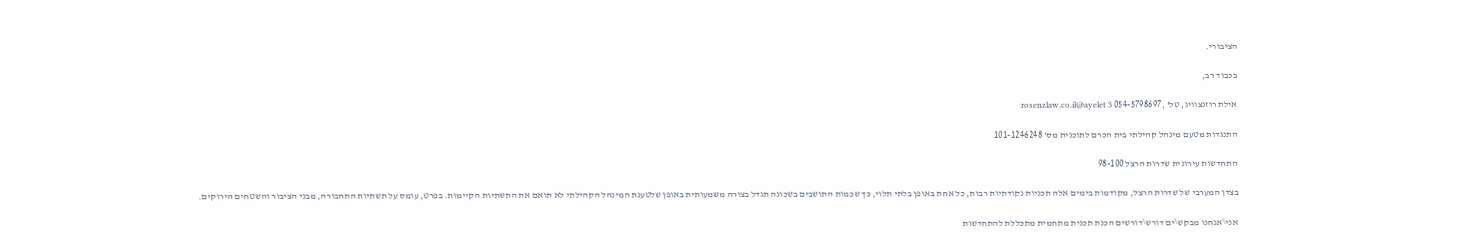הציבורי.

בכבוד רב,

אילת רוזנצוויג, טל' ,054-5798697 rosenzlaw.co.il@ayelet 3

התנגדות מטעם מינהל קהילתי בית הכרם לתוכנית מס' 101-1246248

התחדשות עירונית שדרות הרצל 98-100

בצדן המערבי של שדרות הרצל, מקודמות בימים אלה תכניות נקודתיות רבות, כל אחת באופן בלתי תלוי, כך שכמות התושבים בשכונה תגדל בצורה משמעותית באופן שלטענת המינהל הקהילתי לא תואם את התשתיות הקיימות. בפרט, עומס על תשתיות התחבורה, מבני הציבור והשטחים הירוקים.

אני\אנחנו מבקש\ים דורש\דורשים הכנת תכנית מתחמית מתכללת להתחדשות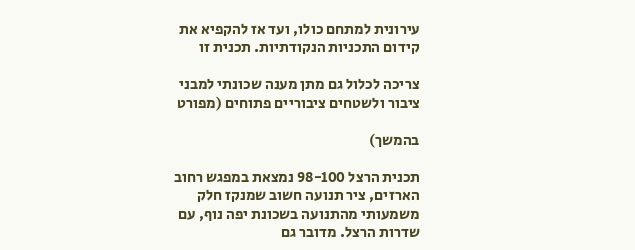עירונית למתחם כולו, ועד אז להקפיא את קידום התכניות הנקודתיות. תכנית זו

צריכה לכלול גם מתן מענה שכונתי למבני ציבור ולשטחים ציבוריים פתוחים (מפורט

בהמשך)

תכנית הרצל 98-100 נמצאת במפגש רחוב הארזים, ציר תנועה חשוב שמנקז חלק משמעותי מהתנועה בשכונת יפה נוף, עם שדרות הרצל. מדובר גם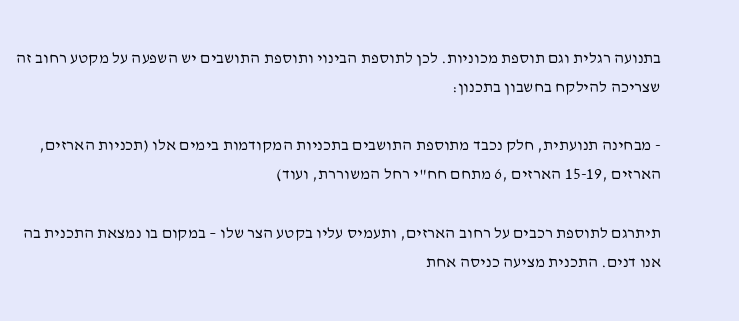בתנועה רגלית וגם תוספת מכוניות. לכן לתוספת הבינוי ותוספת התושבים יש השפעה על מקטע רחוב זה שצריכה להילקח בחשבון בתכנון:

- מבחינה תנועתית, חלק נכבד מתוספת התושבים בתכניות המקודמות בימים אלו (תכניות הארזים, הארזים ,15-19 הארזים ,6 מתחם חח"י רחל המשוררת, ועוד)

תיתרגם לתוספת רכבים על רחוב הארזים, ותעמיס עליו בקטע הצר שלו – במקום בו נמצאת התכנית בה אנו דנים. התכנית מציעה כניסה אחת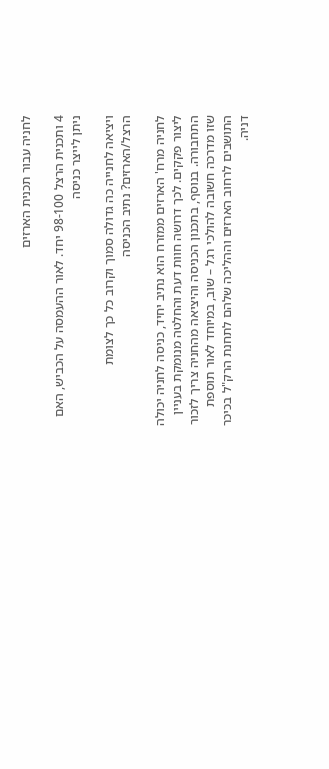לחניה עבור תכנית הארזים

4 ותכנית הרצל 98-100 יחד. לאור ההעמסה על הכביש, האם ניתן לייצר כניסה

ויציאה לחנייה כה גדולה סמוך וקרוב כל כך לצומת הרצל/הארזים? נתיב הכניסה

לחניה מרח' הארזים ממזרח הוא נתיב יחיד, כניסה לחניה יכולה ליצור פקקים. לכך דרושה חוות דעת והחלטה מנומקת בעניין התחבורה. בנוסף, בתכנון הכניסה והיציאה מהחניה צריך לזכור שזו מדרכה חשובה להולכי רגל – שוב, במיוחד לאור תוספת התושבים לרחוב הארזים וההליכה שלהם לתחנת הרק"ל בכיכר דניה.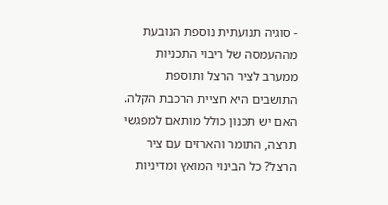- סוגיה תנועתית נוספת הנובעת מההעמסה של ריבוי התכניות ממערב לציר הרצל ותוספת התושבים היא חציית הרכבת הקלה. האם יש תכנון כולל מותאם למפגשי תרצה, התומר והארזים עם ציר הרצל? כל הבינוי המואץ ומדיניות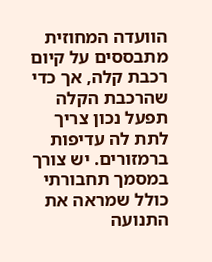הוועדה המחוזית מתבססים על קיום רכבת קלה, אך כדי שהרכבת הקלה תפעל נכון צריך לתת לה עדיפות ברמזורים. יש צורך במסמך תחבורתי כולל שמראה את התנועה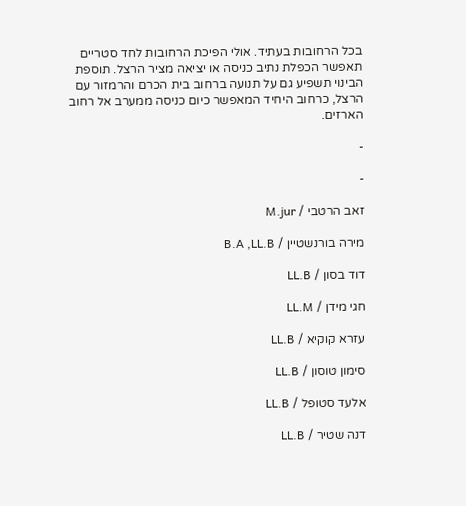בכל הרחובות בעתיד. אולי הפיכת הרחובות לחד סטריים תאפשר הכפלת נתיב כניסה או יציאה מציר הרצל. תוספת הבינוי תשפיע גם על תנועה ברחוב בית הכרם והרמזור עם הרצל, כרחוב היחיד המאפשר כיום כניסה ממערב אל רחוב הארזים.

-

-

זאב הרטבי / M.jur

מירה בורנשטיין / B.A ,LL.B

דוד בסון / LL.B

חגי מידן / LL.M

עזרא קוקיא / LL.B

סימון טוסון / LL.B

אלעד סטופל / LL.B

דנה שטיר / LL.B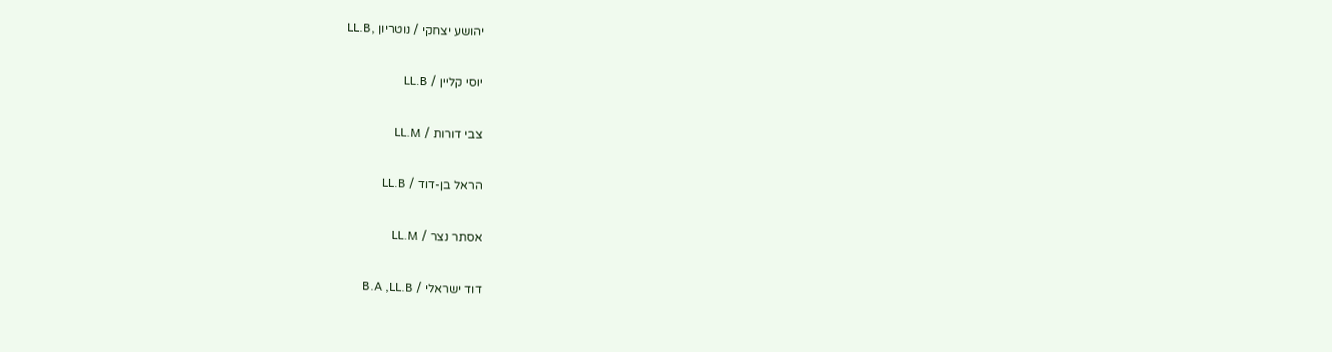יהושע יצחקי / נוטריון ,LL.B

יוסי קליין / LL.B

צבי דורות / LL.M

הראל בן-דוד / LL.B

אסתר נצר / LL.M

דוד ישראלי / B.A ,LL.B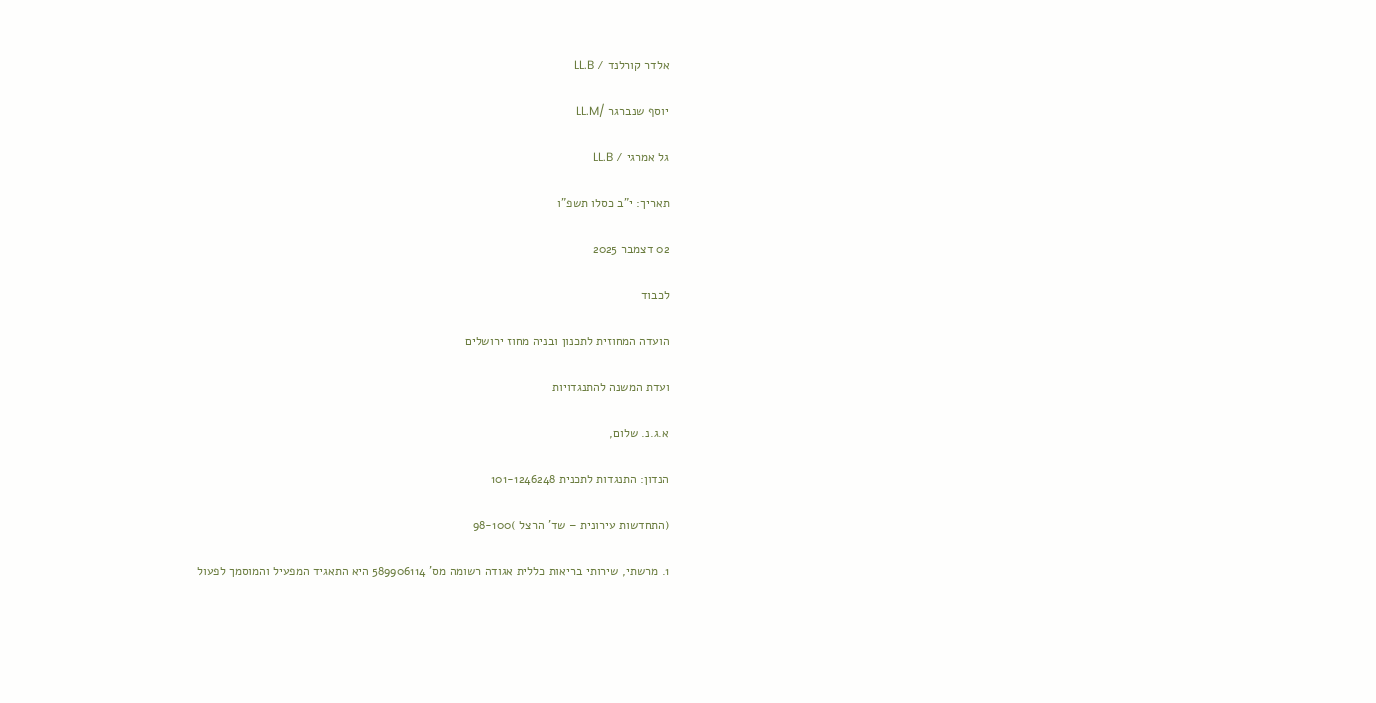אלדר קורלנד / LL.B

יוסף שנברגר /LL.M

גל אמרגי / LL.B

תאריך: י"ב כסלו תשפ"ו

02 דצמבר 2025

לכבוד

הועדה המחוזית לתכנון ובניה מחוז ירושלים

ועדת המשנה להתנגדויות

א.ג.נ. שלום,

הנדון: התנגדות לתכנית 101-1246248

(התחדשות עירונית – שד' הרצל )98-100

1. מרשתי, שירותי בריאות כללית אגודה רשומה מס' 589906114 היא התאגיד המפעיל והמוסמך לפעול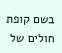בשם קופת חולים של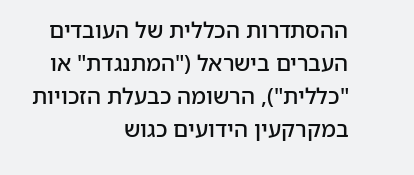ההסתדרות הכללית של העובדים העברים בישראל ("המתנגדת" או "כללית"), הרשומה כבעלת הזכויות במקרקעין הידועים כגוש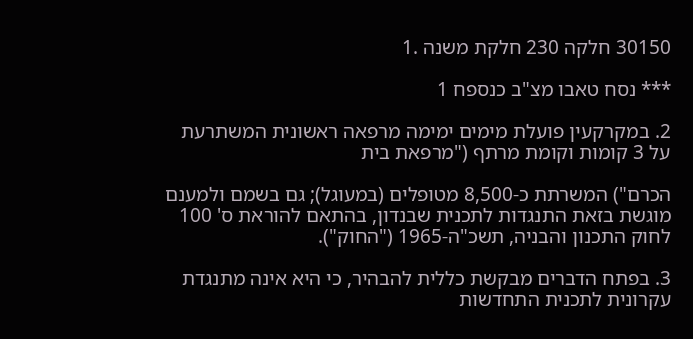30150 חלקה 230 חלקת משנה .1

*** נסח טאבו מצ"ב כנספח 1

2. במקרקעין פועלת מימים ימימה מרפאה ראשונית המשתרעת על 3 קומות וקומת מרתף ("מרפאת בית

הכרם") המשרתת כ-8,500 מטופלים (במעוגל); גם בשמם ולמענם מוגשת בזאת התנגדות לתכנית שבנדון, בהתאם להוראת ס' 100 לחוק התכנון והבניה, תשכ"ה-1965 ("החוק").

3. בפתח הדברים מבקשת כללית להבהיר, כי היא אינה מתנגדת עקרונית לתכנית התחדשות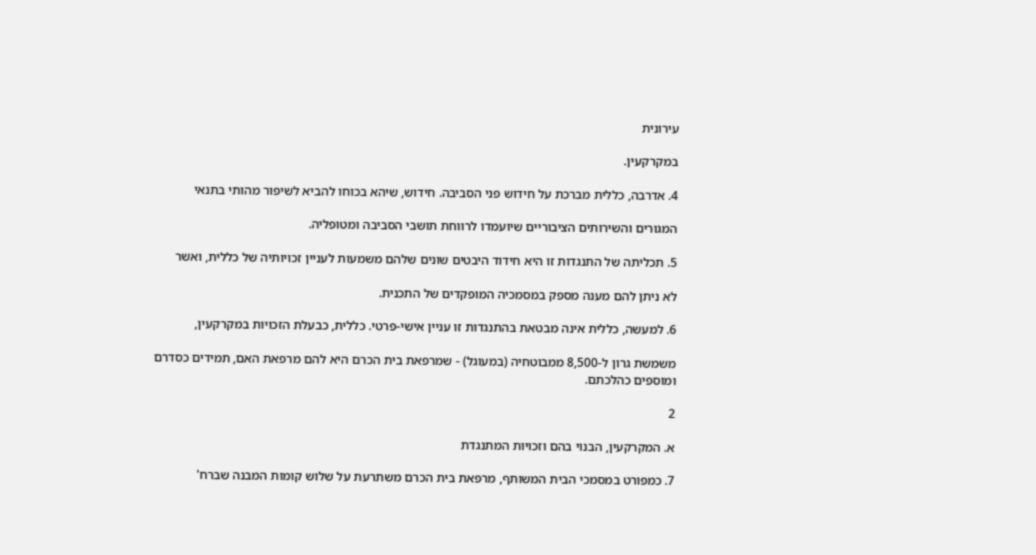עירונית

במקרקעין.

4. אדרבה, כללית מברכת על חידוש פני הסביבה. חידוש, שיהא בכוחו להביא לשיפור מהותי בתנאי

המגורים והשירותים הציבוריים שיועמדו לרווחת תושבי הסביבה ומטופליה.

5. תכליתה של התנגדות זו היא חידוד היבטים שונים שלהם משמעות לעניין זכויותיה של כללית, ואשר

לא ניתן להם מענה מספק במסמכיה המופקדים של התכנית.

6. למעשה, כללית אינה מבטאת בהתנגדות זו עניין אישי-פרטי. כללית, כבעלת הזכויות במקרקעין,

משמשת גרון ל-8,500 ממבוטחיה (במעוגל) - שמרפאת בית הכרם היא להם מרפאת האם, תמידים כסדרם ומוספים כהלכתם.

2

א. המקרקעין, הבנוי בהם וזכויות המתנגדת

7. כמפורט במסמכי הבית המשותף, מרפאת בית הכרם משתרעת על שלוש קומות המבנה שברח'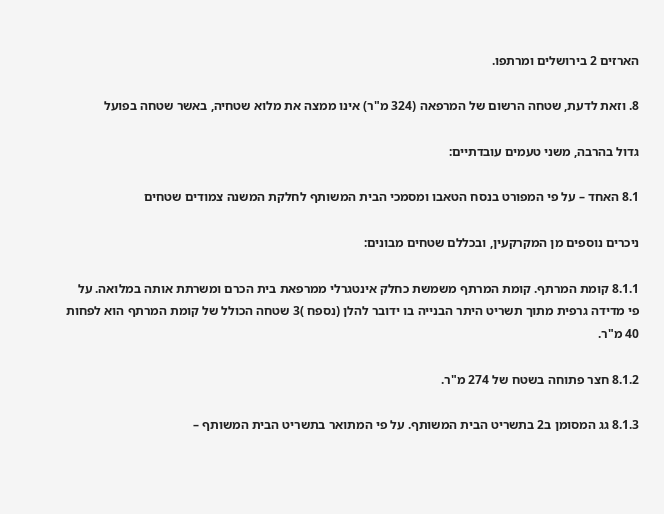הארזים 2 בירושלים ומרתפו.

8. וזאת לדעת, שטחה הרשום של המרפאה (324 מ"ר) אינו ממצה את מלוא שטחיה, באשר שטחה בפועל

גדול בהרבה, משני טעמים עובדתיים:

8.1 האחד – על פי המפורט בנסח הטאבו ומסמכי הבית המשותף לחלקת המשנה צמודים שטחים

ניכרים נוספים מן המקרקעין, ובכללם שטחים מבונים:

8.1.1 קומת המרתף. קומת המרתף משמשת כחלק אינטגרלי ממרפאת בית הכרם ומשרתת אותה במלואה. על פי מדידה גרפית מתוך תשריט היתר הבנייה בו ידובר להלן (נספח )3 שטחה הכולל של קומת המרתף הוא לפחות 40 מ"ר.

8.1.2 חצר פתוחה בשטח של 274 מ"ר.

8.1.3 גג המסומן ב2 בתשריט הבית המשותף. על פי המתואר בתשריט הבית המשותף –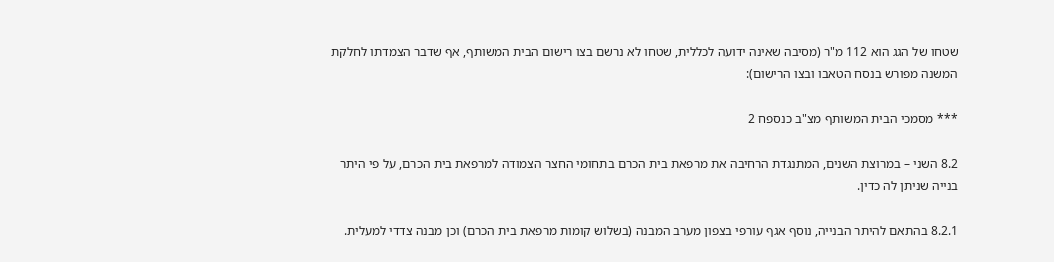שטחו של הגג הוא 112 מ"ר (מסיבה שאינה ידועה לכללית, שטחו לא נרשם בצו רישום הבית המשותף, אף שדבר הצמדתו לחלקת המשנה מפורש בנסח הטאבו ובצו הרישום):

*** מסמכי הבית המשותף מצ"ב כנספח 2

8.2 השני – במרוצת השנים, המתנגדת הרחיבה את מרפאת בית הכרם בתחומי החצר הצמודה למרפאת בית הכרם, על פי היתר בנייה שניתן לה כדין.

8.2.1 בהתאם להיתר הבנייה, נוסף אגף עורפי בצפון מערב המבנה (בשלוש קומות מרפאת בית הכרם) וכן מבנה צדדי למעלית.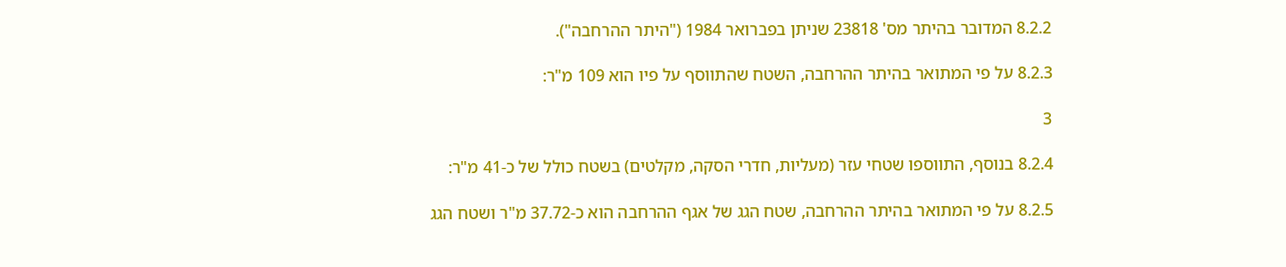8.2.2 המדובר בהיתר מס' 23818 שניתן בפברואר 1984 ("היתר ההרחבה").

8.2.3 על פי המתואר בהיתר ההרחבה, השטח שהתווסף על פיו הוא 109 מ"ר:

3

8.2.4 בנוסף, התווספו שטחי עזר (מעליות, חדרי הסקה, מקלטים) בשטח כולל של כ-41 מ"ר:

8.2.5 על פי המתואר בהיתר ההרחבה, שטח הגג של אגף ההרחבה הוא כ-37.72 מ"ר ושטח הגג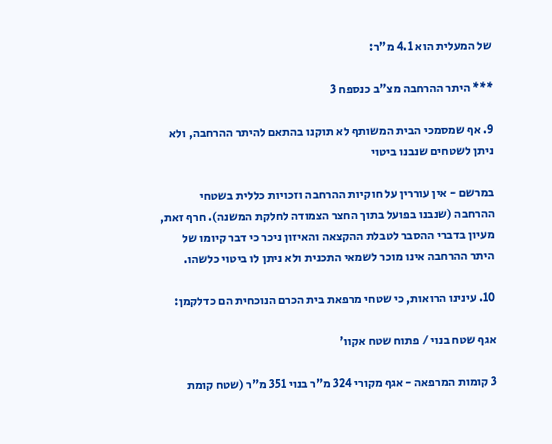של המעלית הוא 4.1 מ"ר:

*** היתר ההרחבה מצ"ב כנספח 3

9. אף שמסמכי הבית המשותף לא תוקנו בהתאם להיתר ההרחבה, ולא ניתן לשטחים שנבנו ביטוי

במרשם - אין עוררין על חוקיות ההרחבה וזכויות כללית בשטחי ההרחבה (שנבנו בפועל בתוך החצר הצמודה לחלקת המשנה). חרף זאת, מעיון בדברי ההסבר לטבלת ההקצאה והאיזון ניכר כי דבר קיומו של היתר ההרחבה אינו מוכר לשמאי התכנית ולא ניתן לו ביטוי כלשהו.

10. עינינו הרואות, כי שטחי מרפאת בית הכרם הנוכחית הם כדלקמן:

אגף שטח בנוי / פתוח שטח אקוו'

3 קומות המרפאה - אגף מקורי 324 מ"ר בנוי 351 מ"ר (שטח קומת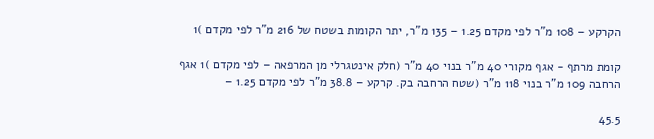הקרקע – 108 מ"ר לפי מקדם 1.25 – 135 מ"ר, יתר הקומות בשטח של 216 מ"ר לפי מקדם )1

קומת מרתף - אגף מקורי 40 מ"ר בנוי 40 מ"ר (חלק אינטגרלי מן המרפאה – לפי מקדם )1 אגף הרחבה 109 מ"ר בנוי 118 מ"ר (שטח הרחבה בק. קרקע – 38.8 מ"ר לפי מקדם 1.25 –

45.5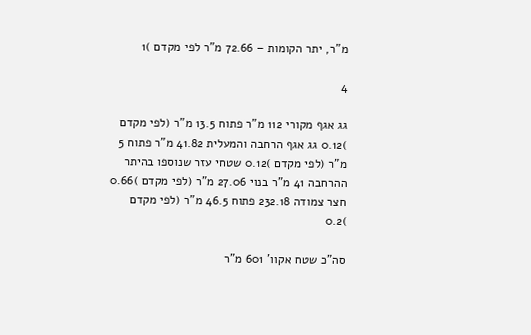מ"ר, יתר הקומות – 72.66 מ"ר לפי מקדם )1

4

גג אגף מקורי 112 מ"ר פתוח 13.5 מ"ר (לפי מקדם )0.12 גג אגף הרחבה והמעלית 41.82 מ"ר פתוח 5 מ"ר (לפי מקדם )0.12 שטחי עזר שנוספו בהיתר ההרחבה 41 מ"ר בנוי 27.06 מ"ר (לפי מקדם )0.66 חצר צמודה 232.18 פתוח 46.5 מ"ר (לפי מקדם )0.2

סה"כ שטח אקוו' 601 מ"ר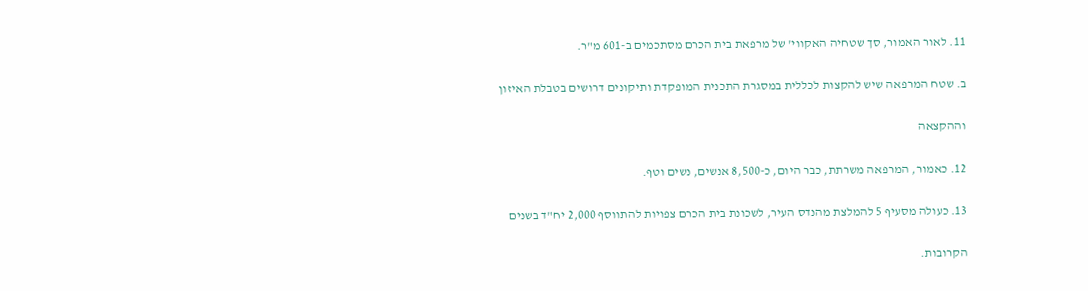11. לאור האמור, סך שטחיה האקווי' של מרפאת בית הכרם מסתכמים ב-601 מ"ר.

ב. שטח המרפאה שיש להקצות לכללית במסגרת התכנית המופקדת ותיקונים דרושים בטבלת האיזון

וההקצאה

12. כאמור, המרפאה משרתת, כבר היום, כ-8,500 אנשים, נשים וטף.

13. כעולה מסעיף 5 להמלצת מהנדס העיר, לשכונת בית הכרם צפויות להתווסף 2,000 יח"ד בשנים

הקרובות.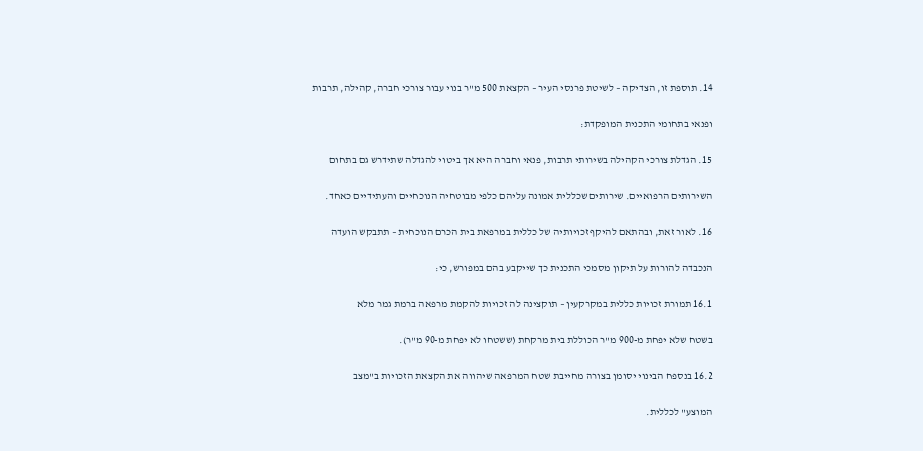14. תוספת זו, הצדיקה – לשיטת פרנסי העיר – הקצאת 500 מ"ר בנוי עבור צורכי חברה, קהילה, תרבות

ופנאי בתחומי התכנית המופקדת:

15. הגדלת צורכי הקהילה בשירותי תרבות, פנאי וחברה היא אך ביטוי להגדלה שתידרש גם בתחום

השירותים הרפואיים. שירותים שכללית אמונה עליהם כלפי מבוטחיה הנוכחיים והעתידיים כאחד.

16. לאור זאת, ובהתאם להיקף זכויותיה של כללית במרפאת בית הכרם הנוכחית – תתבקש הועדה

הנכבדה להורות על תיקון מסמכי התכנית כך שייקבע בהם במפורש, כי:

16.1 תמורת זכויות כללית במקרקעין – תוקצינה לה זכויות להקמת מרפאה ברמת גמר מלא

בשטח שלא יפחת מ-900 מ"ר הכוללת בית מרקחת (ששטחו לא יפחת מ-90 מ"ר).

16.2 בנספח הבינוי יסומן בצורה מחייבת שטח המרפאה שיהווה את הקצאת הזכויות ב"מצב

המוצע" לכללית.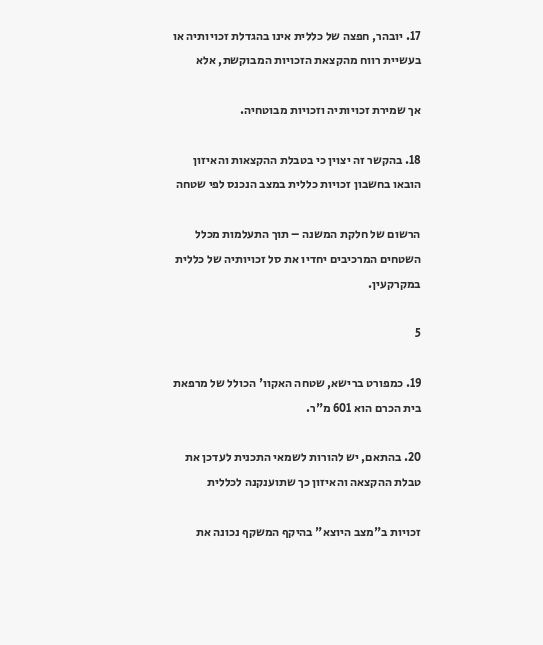17. יובהר, חפצה של כללית אינו בהגדלת זכויותיה או בעשיית רווח מהקצאת הזכויות המבוקשת, אלא

אך שמירת זכויותיה וזכויות מבוטחיה.

18. בהקשר זה יצוין כי בטבלת ההקצאות והאיזון הובאו בחשבון זכויות כללית במצב הנכנס לפי שטחה

הרשום של חלקת המשנה – תוך התעלמות מכלל השטחים המרכיבים יחדיו את סל זכויותיה של כללית במקרקעין.

5

19. כמפורט ברישא, שטחה האקוו' הכולל של מרפאת בית הכרם הוא 601 מ"ר.

20. בהתאם, יש להורות לשמאי התכנית לעדכן את טבלת ההקצאה והאיזון כך שתוענקנה לכללית

זכויות ב"מצב היוצא" בהיקף המשקף נכונה את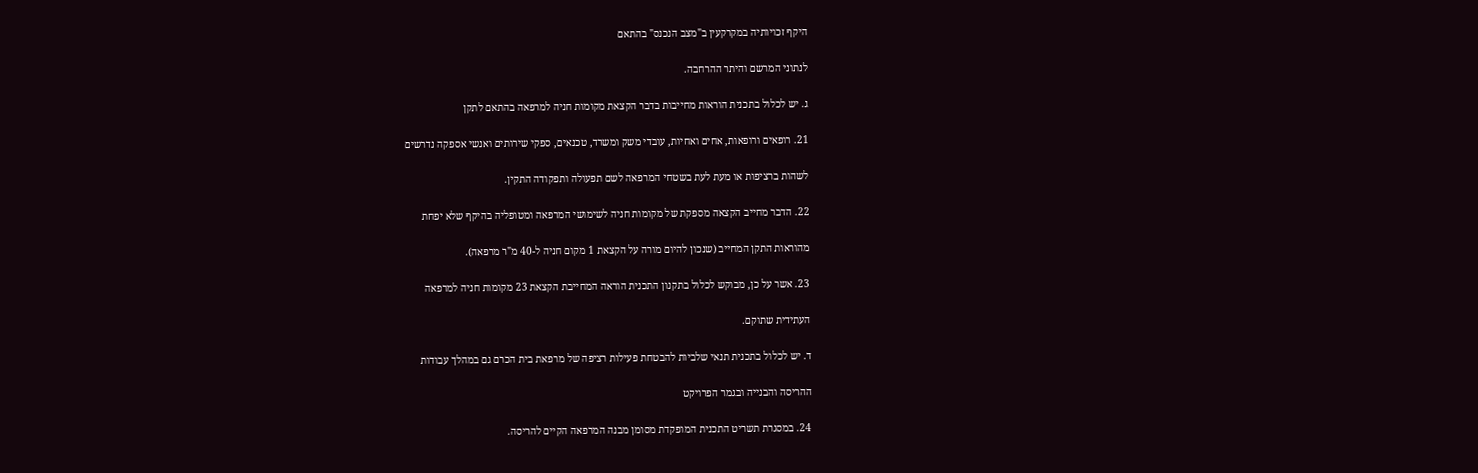היקף זכויותיה במקרקעין ב"מצב הנכנס" בהתאם

לנתוני המרשם והיתר ההרחבה.

ג. יש לכלול בתכנית הוראות מחייבות בדבר הקצאת מקומות חניה למרפאה בהתאם לתקן

21. רופאים ורופאות, אחים ואחיות, עובדי משק ומשרד, טכנאים, ספקי שירותים ואנשי אספקה נדרשים

לשהות ברציפות או מעת לעת בשטחי המרפאה לשם תפעולה ותפקודה התקין.

22. הדבר מחייב הקצאה מספקת של מקומות חניה לשימושי המרפאה ומטופליה בהיקף שלא יפחת

מהוראות התקן המחייב (שנכון להיום מורה על הקצאת 1 מקום חניה ל-40 מ"ר מרפאה).

23. אשר על כן, מבוקש לכלול בתקנון התכנית הוראה המחייבת הקצאת 23 מקומות חניה למרפאה

העתידית שתוקם.

ד. יש לכלול בתכנית תנאי שלביות להבטחת פעילות רציפה של מרפאת בית הכרם גם במהלך עבודות

ההריסה והבנייה ובגמר הפרויקט

24. במסגרת תשריט התכנית המופקדת מסומן מבנה המרפאה הקיים להריסה.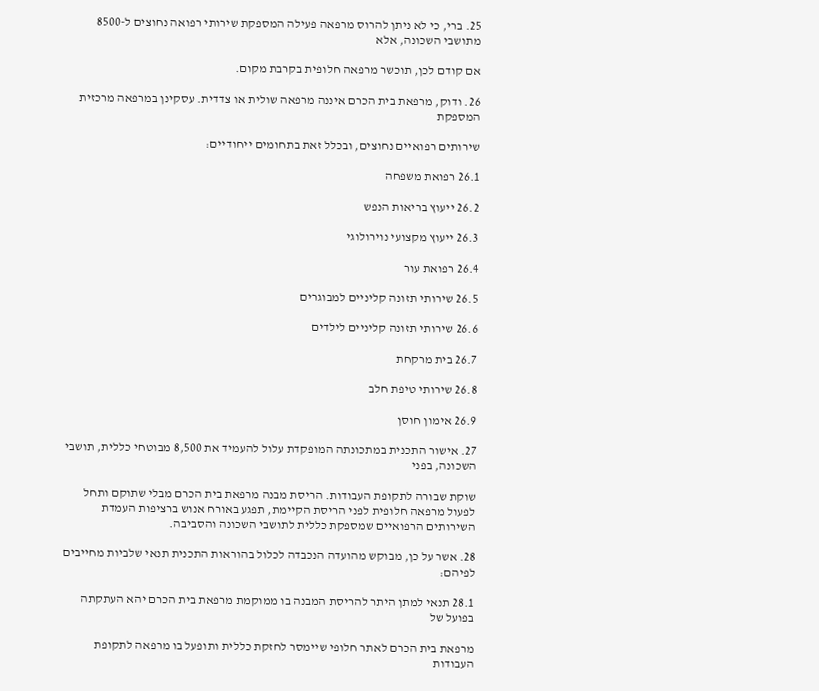25. ברי, כי לא ניתן להרוס מרפאה פעילה המספקת שירותי רפואה נחוצים ל-8500 מתושבי השכונה, אלא

אם קודם לכן, תוכשר מרפאה חלופית בקרבת מקום.

26. ודוק, מרפאת בית הכרם איננה מרפאה שולית או צדדית. עסקינן במרפאה מרכזית המספקת

שירותים רפואיים נחוצים, ובכלל זאת בתחומים ייחודיים:

26.1 רפואת משפחה

26.2 ייעוץ בריאות הנפש

26.3 ייעוץ מקצועי נוירולוגי

26.4 רפואת עור

26.5 שירותי תזונה קליניים למבוגרים

26.6 שירותי תזונה קליניים לילדים

26.7 בית מרקחת

26.8 שירותי טיפת חלב

26.9 אימון חוסן

27. אישור התכנית במתכונתה המופקדת עלול להעמיד את 8,500 מבוטחי כללית, תושבי השכונה, בפני

שוקת שבורה לתקופת העבודות. הריסת מבנה מרפאת בית הכרם מבלי שתוקם ותחל לפעול מרפאה חלופית לפני הריסת הקיימת, תפגע באורח אנוש ברציפות העמדת השירותים הרפואיים שמספקת כללית לתושבי השכונה והסביבה.

28. אשר על כן, מבוקש מהועדה הנכבדה לכלול בהוראות התכנית תנאי שלביות מחייבים לפיהם:

28.1 תנאי למתן היתר להריסת המבנה בו ממוקמת מרפאת בית הכרם יהא העתקתה בפועל של

מרפאת בית הכרם לאתר חלופי שיימסר לחזקת כללית ותופעל בו מרפאה לתקופת העבודות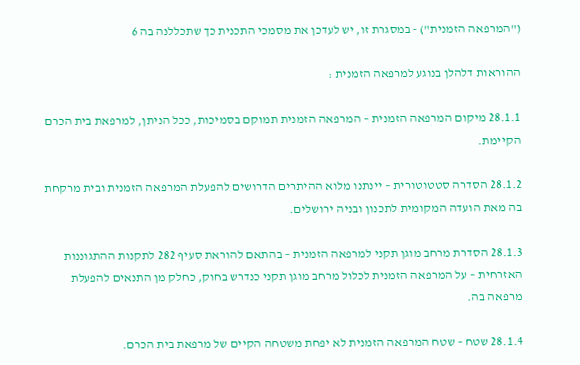("המרפאה הזמנית") - במסגרת זו, יש לעדכן את מסמכי התכנית כך שתכללנה בה 6

ההוראות דלהלן בנוגע למרפאה הזמנית :

28.1.1 מיקום המרפאה הזמנית – המרפאה הזמנית תמוקם בסמיכות, ככל הניתן, למרפאת בית הכרם הקיימת.

28.1.2 הסדרה סטטוטורית – יינתנו מלוא ההיתרים הדרושים להפעלת המרפאה הזמנית ובית מרקחת בה מאת הועדה המקומית לתכנון ובניה ירושלים.

28.1.3 הסדרת מרחב מוגן תקני למרפאה הזמנית – בהתאם להוראת סעיף 282 לתקנות ההתגוננות האזרחית – על המרפאה הזמנית לכלול מרחב מוגן תקני כנדרש בחוק, כחלק מן התנאים להפעלת מרפאה בה.

28.1.4 שטח – שטח המרפאה הזמנית לא יפחת משטחה הקיים של מרפאת בית הכרם.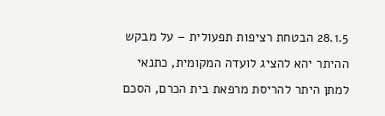28.1.5 הבטחת רציפות תפעולית – על מבקש ההיתר יהא להציג לועדה המקומית, כתנאי למתן היתר להריסת מרפאת בית הכרם, הסכם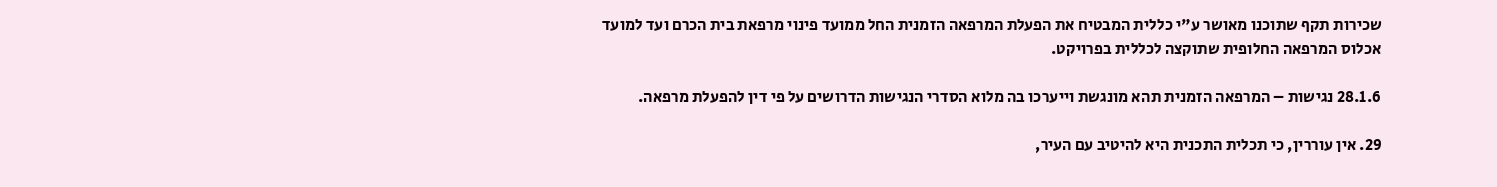שכירות תקף שתוכנו מאושר ע"י כללית המבטיח את הפעלת המרפאה הזמנית החל ממועד פינוי מרפאת בית הכרם ועד למועד אכלוס המרפאה החלופית שתוקצה לכללית בפרויקט.

28.1.6 נגישות – המרפאה הזמנית תהא מונגשת וייערכו בה מלוא הסדרי הנגישות הדרושים על פי דין להפעלת מרפאה.

29. אין עוררין, כי תכלית התכנית היא להיטיב עם העיר,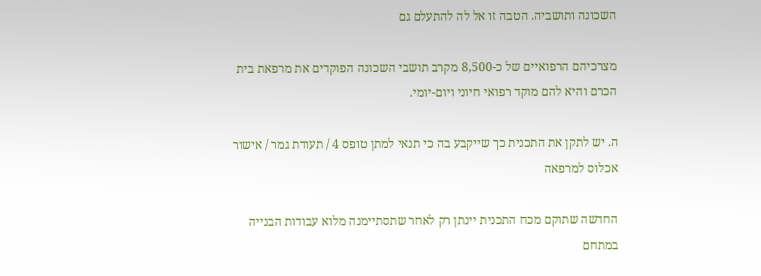השכונה ותושביה. הטבה זו אל לה להתעלם גם

מצרכיהם הרפואיים של כ-8,500 מקרב תושבי השכונה הפוקדים את מרפאת בית הכרם והיא להם מוקד רפואי חיוני ויום-יומי.

ה. יש לתקן את התכנית כך שייקבע בה כי תנאי למתן טופס 4 / תעודת גמר / אישור אכלוס למרפאה

החדשה שתוקם מכח התכנית יינתן רק לאחר שתסתיימנה מלוא עבודות הבנייה במתחם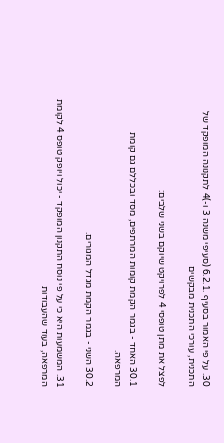30. על פי האמור בסעיף .6.2.1 (סעיפי משנה 3 ו-)4 לתקנונה המופקד של התכנית, עורכי התכנית מבקשים

לפצל את מתן טופסי 4 לפרויקט שיוקם בשני שלבים:

30.1 האחד - בגמר הקמת קומות המרתפים, מסד ובכללם גם קומת המרפאה.

30.2 השני - בגמר הקמת מגדל המגורים.

31. המשמעות היא כי על פי נוסח התקנון המופקד - יכול ויופק טופס 4 לקומת המרפאה, בעוד שהעבודות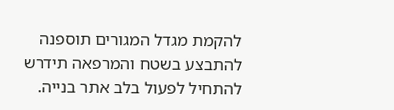להקמת מגדל המגורים תוספנה להתבצע בשטח והמרפאה תידרש להתחיל לפעול בלב אתר בנייה.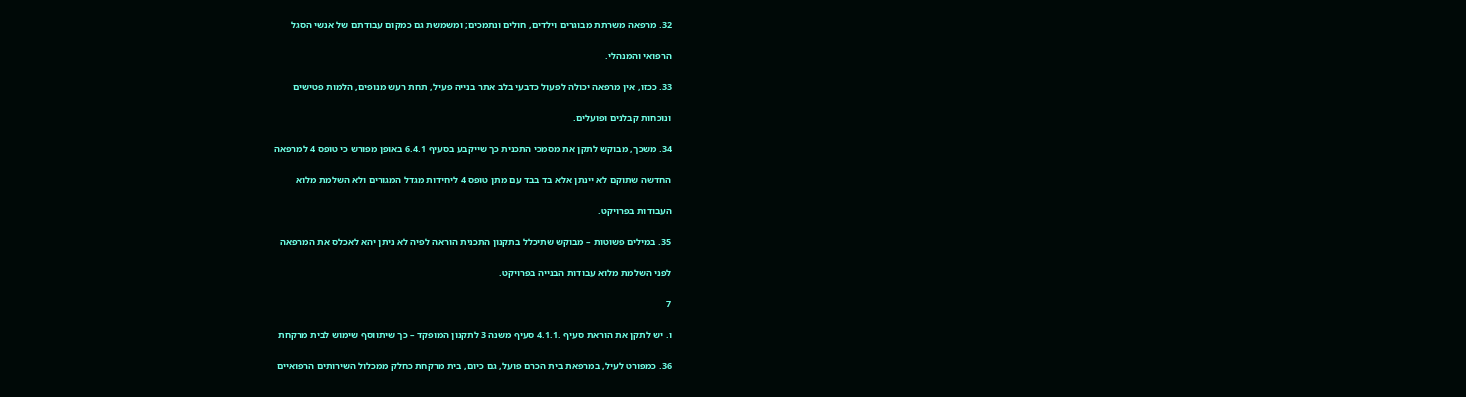32. מרפאה משרתת מבוגרים וילדים, חולים ונתמכים; ומשמשת גם כמקום עבודתם של אנשי הסגל

הרפואי והמנהלי.

33. ככזו, אין מרפאה יכולה לפעול כדבעי בלב אתר בנייה פעיל, תחת רעש מנופים, הלמות פטישים

ונוכחות קבלנים ופועלים.

34. משכך, מבוקש לתקן את מסמכי התכנית כך שייקבע בסעיף 6.4.1 באופן מפורש כי טופס 4 למרפאה

החדשה שתוקם לא יינתן אלא בד בבד עם מתן טופס 4 ליחידות מגדל המגורים ולא השלמת מלוא

העבודות בפרויקט.

35. במילים פשוטות – מבוקש שתיכלל בתקנון התכנית הוראה לפיה לא ניתן יהא לאכלס את המרפאה

לפני השלמת מלוא עבודות הבנייה בפרויקט.

7

ו. יש לתקן את הוראת סעיף .4.1.1 סעיף משנה 3 לתקנון המופקד – כך שיתווסף שימוש לבית מרקחת

36. כמפורט לעיל, במרפאת בית הכרם פועל, גם כיום, בית מרקחת כחלק ממכלול השירותים הרפואיים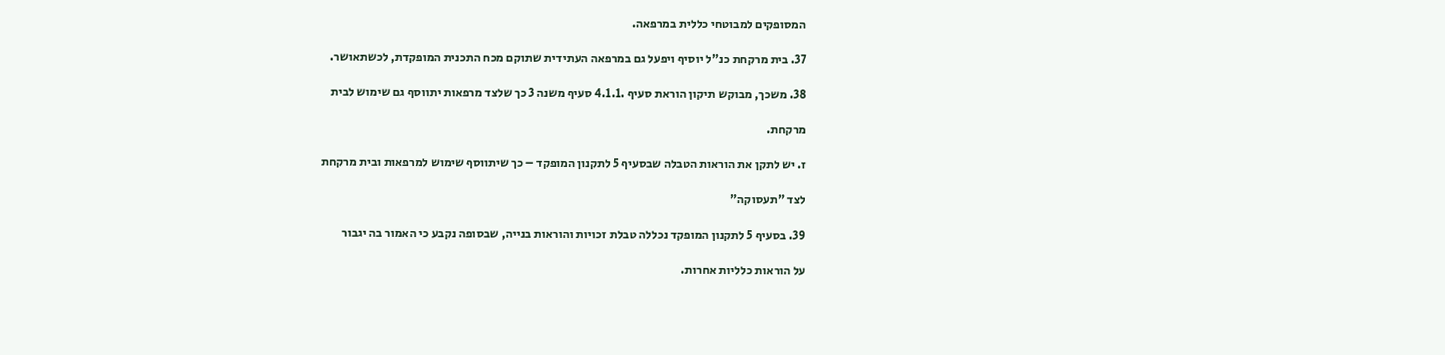המסופקים למבוטחי כללית במרפאה.

37. בית מרקחת כנ"ל יוסיף ויפעל גם במרפאה העתידית שתוקם מכח התכנית המופקדת, לכשתאושר.

38. משכך, מבוקש תיקון הוראת סעיף .4.1.1 סעיף משנה 3 כך שלצד מרפאות יתווסף גם שימוש לבית

מרקחת.

ז. יש לתקן את הוראות הטבלה שבסעיף 5 לתקנון המופקד – כך שיתווסף שימוש למרפאות ובית מרקחת

לצד "תעסוקה"

39. בסעיף 5 לתקנון המופקד נכללה טבלת זכויות והוראות בנייה, שבסופה נקבע כי האמור בה יגבור

על הוראות כלליות אחרות.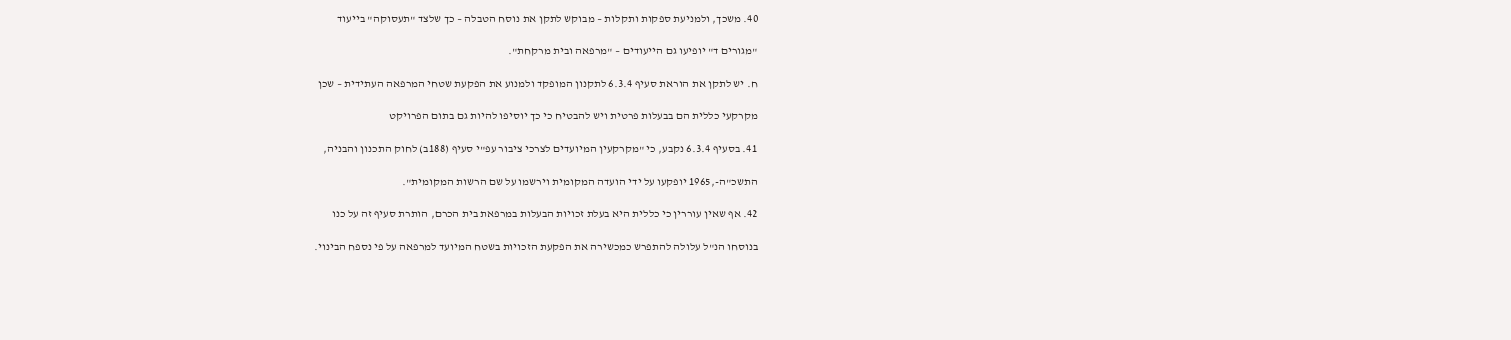40. משכך, ולמניעת ספקות ותקלות – מבוקש לתקן את נוסח הטבלה – כך שלצד "תעסוקה" בייעוד

"מגורים ד" יופיעו גם הייעודים – "מרפאה ובית מרקחת".

ח. יש לתקן את הוראת סעיף 6.3.4 לתקנון המופקד ולמנוע את הפקעת שטחי המרפאה העתידית – שכן

מקרקעי כללית הם בבעלות פרטית ויש להבטיח כי כך יוסיפו להיות גם בתום הפרויקט

41. בסעיף 6.3.4 נקבע, כי "מקרקעין המיועדים לצרכי ציבור עפ"י סעיף (188ב) לחוק התכנון והבניה,

התשכ"ה-,1965 יופקעו על ידי הועדה המקומית וירשמו על שם הרשות המקומית".

42. אף שאין עוררין כי כללית היא בעלת זכויות הבעלות במרפאת בית הכרם, הותרת סעיף זה על כנו

בנוסחו הנ"ל עלולה להתפרש כמכשירה את הפקעת הזכויות בשטח המיועד למרפאה על פי נספח הבינוי.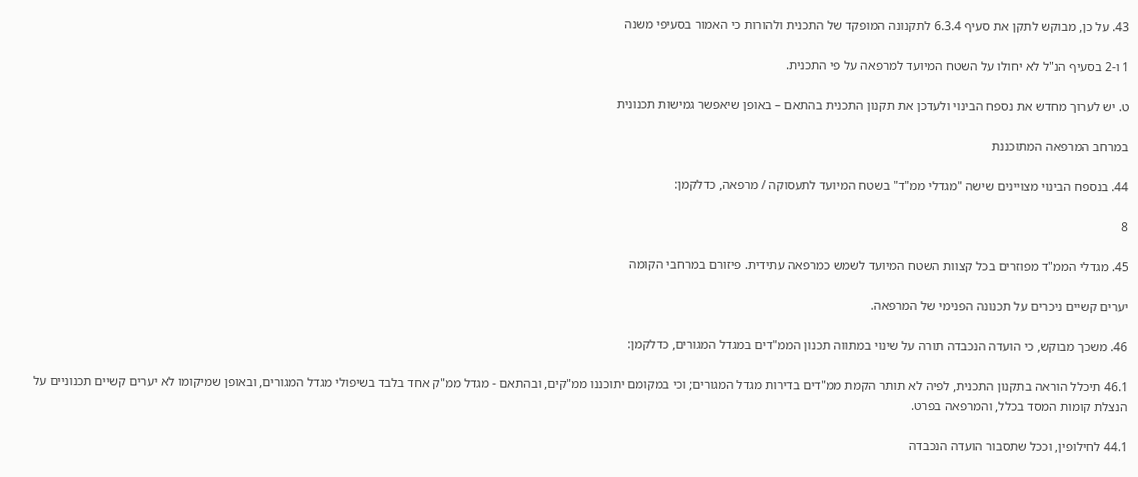43. על כן, מבוקש לתקן את סעיף 6.3.4 לתקנונה המופקד של התכנית ולהורות כי האמור בסעיפי משנה

1 ו-2 בסעיף הנ"ל לא יחולו על השטח המיועד למרפאה על פי התכנית.

ט. יש לערוך מחדש את נספח הבינוי ולעדכן את תקנון התכנית בהתאם – באופן שיאפשר גמישות תכנונית

במרחב המרפאה המתוכננת

44. בנספח הבינוי מצויינים שישה "מגדלי ממ"ד" בשטח המיועד לתעסוקה / מרפאה, כדלקמן:

8

45. מגדלי הממ"ד מפוזרים בכל קצוות השטח המיועד לשמש כמרפאה עתידית. פיזורם במרחבי הקומה

יערים קשיים ניכרים על תכנונה הפנימי של המרפאה.

46. משכך מבוקש, כי הועדה הנכבדה תורה על שינוי במתווה תכנון הממ"דים במגדל המגורים, כדלקמן:

46.1 תיכלל הוראה בתקנון התכנית, לפיה לא תותר הקמת ממ"דים בדירות מגדל המגורים; וכי במקומם יתוכננו ממ"קים, ובהתאם - מגדל ממ"ק אחד בלבד בשיפולי מגדל המגורים, ובאופן שמיקומו לא יערים קשיים תכנוניים על הנצלת קומות המסד בכלל, והמרפאה בפרט.

44.1 לחילופין, וככל שתסבור הועדה הנכבדה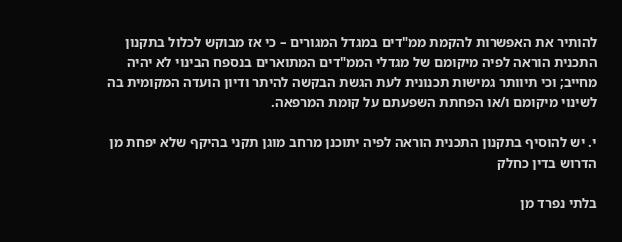להותיר את האפשרות להקמת ממ"דים במגדל המגורים – כי אז מבוקש לכלול בתקנון התכנית הוראה לפיה מיקומם של מגדלי הממ"דים המתוארים בנספח הבינוי לא יהיה מחייב; וכי תיוותר גמישות תכנונית לעת הגשת הבקשה להיתר ודיון הועדה המקומית בה לשינוי מיקומם ו/או הפחתת השפעתם על קומת המרפאה.

י. יש להוסיף בתקנון התכנית הוראה לפיה יתוכנן מרחב מוגן תקני בהיקף שלא יפחת מן הדרוש בדין כחלק

בלתי נפרד מן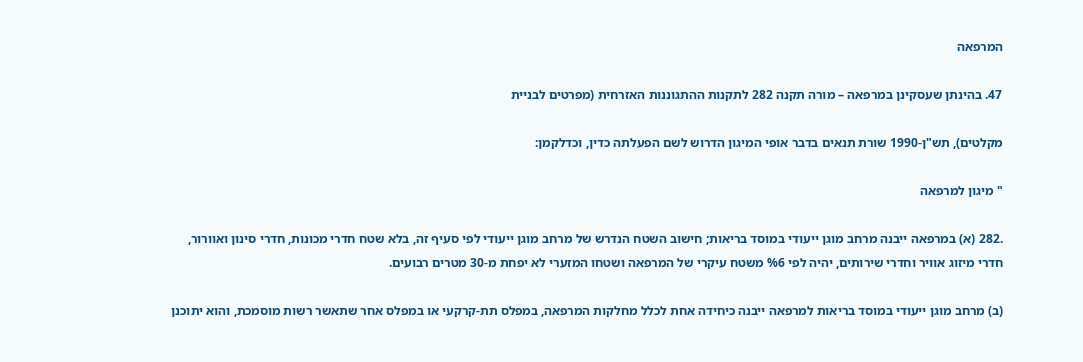המרפאה

47. בהינתן שעסקינן במרפאה – מורה תקנה 282 לתקנות ההתגוננות האזרחית (מפרטים לבניית

מקלטים), תש"ן-1990 שורת תנאים בדבר אופי המיגון הדרוש לשם הפעלתה כדין, וכדלקמן:

" מיגון למרפאה

.282 (א) במרפאה ייבנה מרחב מוגן ייעודי במוסד בריאות; חישוב השטח הנדרש של מרחב מוגן ייעודי לפי סעיף זה, בלא שטח חדרי מכונות, חדרי סינון ואוורור, חדרי מיזוג אוויר וחדרי שירותים, יהיה לפי %6 משטח עיקרי של המרפאה ושטחו המזערי לא יפחת מ-30 מטרים רבועים.

(ב) מרחב מוגן ייעודי במוסד בריאות למרפאה ייבנה כיחידה אחת לכלל מחלקות המרפאה, במפלס תת-קרקעי או במפלס אחר שתאשר רשות מוסמכת, והוא יתוכנן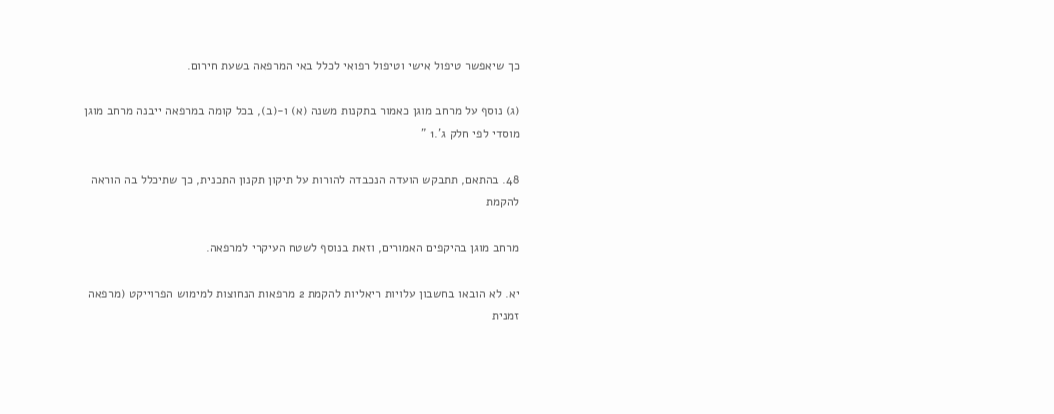כך שיאפשר טיפול אישי וטיפול רפואי לכלל באי המרפאה בשעת חירום.

(ג) נוסף על מרחב מוגן כאמור בתקנות משנה (א) ו-(ב), בכל קומה במרפאה ייבנה מרחב מוגן מוסדי לפי חלק ג'.1 "

48. בהתאם, תתבקש הועדה הנכבדה להורות על תיקון תקנון התכנית, כך שתיכלל בה הוראה להקמת

מרחב מוגן בהיקפים האמורים, וזאת בנוסף לשטח העיקרי למרפאה.

יא. לא הובאו בחשבון עלויות ריאליות להקמת 2 מרפאות הנחוצות למימוש הפרוייקט (מרפאה זמנית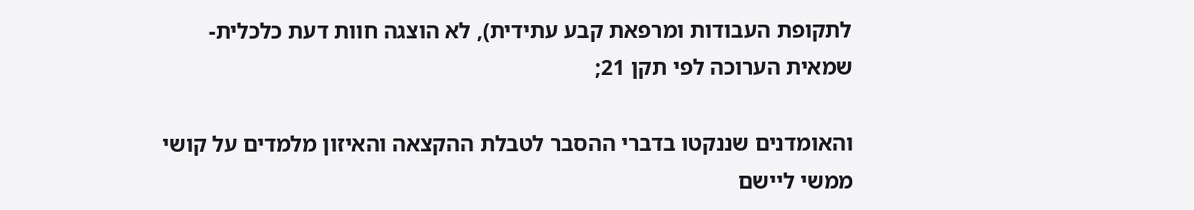לתקופת העבודות ומרפאת קבע עתידית), לא הוצגה חוות דעת כלכלית-שמאית הערוכה לפי תקן 21;

והאומדנים שננקטו בדברי ההסבר לטבלת ההקצאה והאיזון מלמדים על קושי ממשי ליישם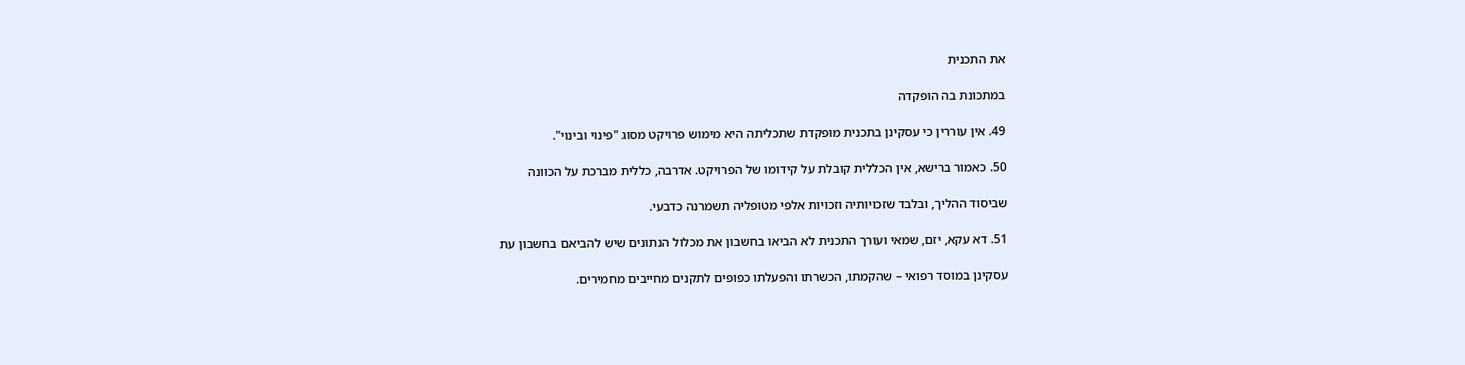את התכנית

במתכונת בה הופקדה

49. אין עוררין כי עסקינן בתכנית מופקדת שתכליתה היא מימוש פרויקט מסוג "פינוי ובינוי".

50. כאמור ברישא, אין הכללית קובלת על קידומו של הפרויקט. אדרבה, כללית מברכת על הכוונה

שביסוד ההליך, ובלבד שזכויותיה וזכויות אלפי מטופליה תשמרנה כדבעי.

51. דא עקא, יזם, שמאי ועורך התכנית לא הביאו בחשבון את מכלול הנתונים שיש להביאם בחשבון עת

עסקינן במוסד רפואי – שהקמתו, הכשרתו והפעלתו כפופים לתקנים מחייבים מחמירים.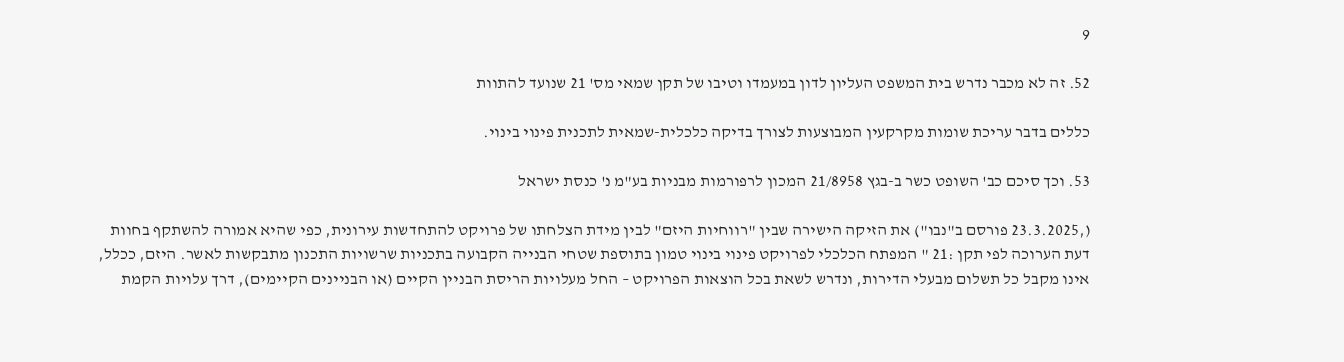9

52. זה לא מכבר נדרש בית המשפט העליון לדון במעמדו וטיבו של תקן שמאי מס' 21 שנועד להתוות

כללים בדבר עריכת שומות מקרקעין המבוצעות לצורך בדיקה כלכלית-שמאית לתכנית פינוי בינוי.

53. וכך סיכם כב' השופט כשר ב-בגץ 21/8958 המכון לרפורמות מבניות בע"מ נ' כנסת ישראל

(,23.3.2025 פורסם ב"נבו") את הזיקה הישירה שבין "רווחיות היזם" לבין מידת הצלחתו של פרויקט להתחדשות עירונית, כפי שהיא אמורה להשתקף בחוות דעת הערוכה לפי תקן :21 " המפתח הכלכלי לפרויקט פינוי בינוי טמון בתוספת שטחי הבנייה הקבועה בתכניות שרשויות התכנון מתבקשות לאשר. היזם, ככלל, אינו מקבל כל תשלום מבעלי הדירות, ונדרש לשאת בכל הוצאות הפרויקט – החל מעלויות הריסת הבניין הקיים (או הבניינים הקיימים), דרך עלויות הקמת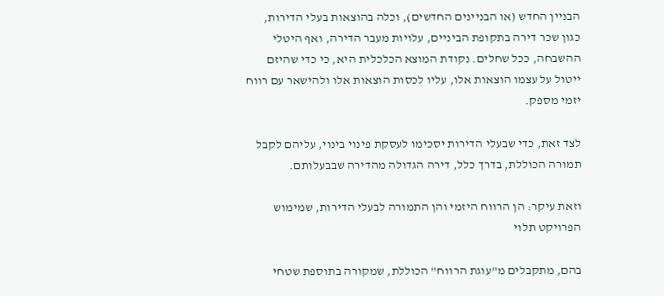הבניין החדש (או הבניינים החדשים), וכלה בהוצאות בעלי הדירות, כגון שכר דירה בתקופת הביניים, עלויות מעבר הדירה, ואף היטלי ההשבחה, ככל שחלים. נקודת המוצא הכלכלית היא, כי כדי שהיזם ייטול על עצמו הוצאות אלו, עליו לכסות הוצאות אלו ולהישאר עם רווח יזמי מספק.

לצד זאת, כדי שבעלי הדירות יסכימו לעסקת פינוי בינוי, עליהם לקבל תמורה הכוללת, בדרך כלל, דירה הגדולה מהדירה שבבעלותם.

וזאת עיקר: הן הרווח היזמי והן התמורה לבעלי הדירות, שמימוש הפרויקט תלוי

בהם, מתקבלים מ"עוגת הרווח" הכוללת, שמקורה בתוספת שטחי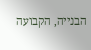הבנייה, הקבועה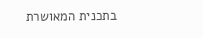בתכנית המאושרת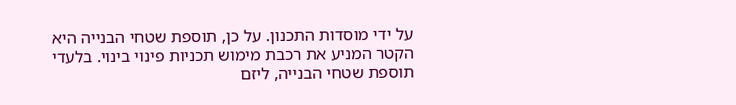על ידי מוסדות התכנון. על כן, תוספת שטחי הבנייה היא הקטר המניע את רכבת מימוש תכניות פינוי בינוי. בלעדי תוספת שטחי הבנייה, ליזם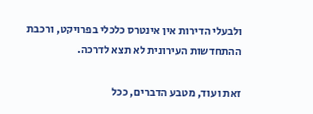ולבעלי הדירות אין אינטרס כלכלי בפרויקט, ורכבת ההתחדשות העירונית לא תצא לדרכה.

זאת ועוד, מטבע הדברים, ככל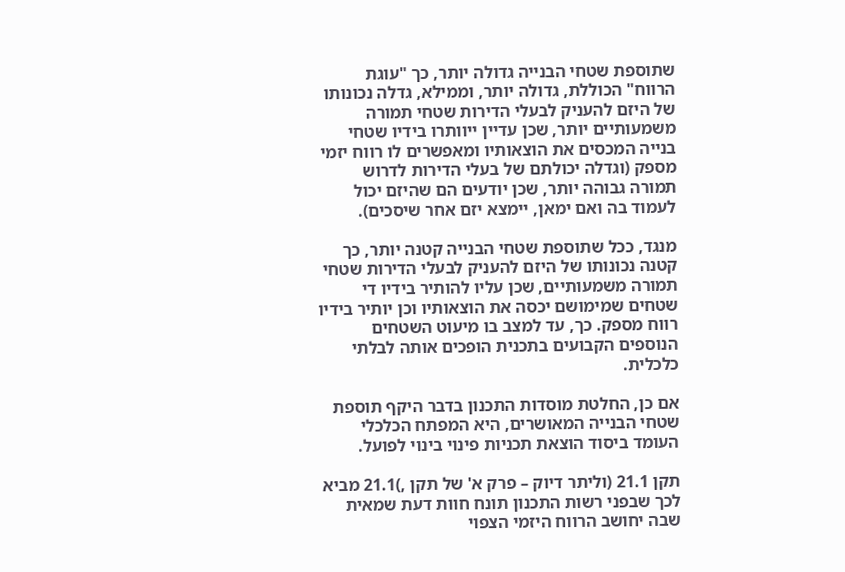שתוספת שטחי הבנייה גדולה יותר, כך "עוגת הרווח" הכוללת, גדולה יותר, וממילא, גדלה נכונותו של היזם להעניק לבעלי הדירות שטחי תמורה משמעותיים יותר, שכן עדיין ייוותרו בידיו שטחי בנייה המכסים את הוצאותיו ומאפשרים לו רווח יזמי מספק (וגדלה יכולתם של בעלי הדירות לדרוש תמורה גבוהה יותר, שכן יודעים הם שהיזם יכול לעמוד בה ואם ימאן, יימצא יזם אחר שיסכים).

מנגד, ככל שתוספת שטחי הבנייה קטנה יותר, כך קטנה נכונותו של היזם להעניק לבעלי הדירות שטחי תמורה משמעותיים, שכן עליו להותיר בידיו די שטחים שמימושם יכסה את הוצאותיו וכן יותיר בידיו רווח מספק. כך, עד למצב בו מיעוט השטחים הנוספים הקבועים בתכנית הופכים אותה לבלתי כלכלית.

אם כן, החלטת מוסדות התכנון בדבר היקף תוספת שטחי הבנייה המאושרים, היא המפתח הכלכלי העומד ביסוד הוצאת תכניות פינוי בינוי לפועל.

תקן 21.1 (וליתר דיוק – פרק א' של תקן ,)21.1 מביא לכך שבפני רשות התכנון תונח חוות דעת שמאית שבה יחושב הרווח היזמי הצפוי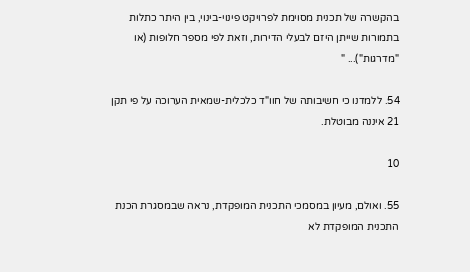בהקשרה של תכנית מסוימת לפרויקט פינוי-בינוי, בין היתר כתלות בתמורות שייתן היזם לבעלי הדירות, וזאת לפי מספר חלופות (או "מדרגות")... "

54. ללמדנו כי חשיבותה של חוו"ד כלכלית-שמאית הערוכה על פי תקן 21 איננה מבוטלת.

10

55. ואולם, מעיון במסמכי התכנית המופקדת, נראה שבמסגרת הכנת התכנית המופקדת לא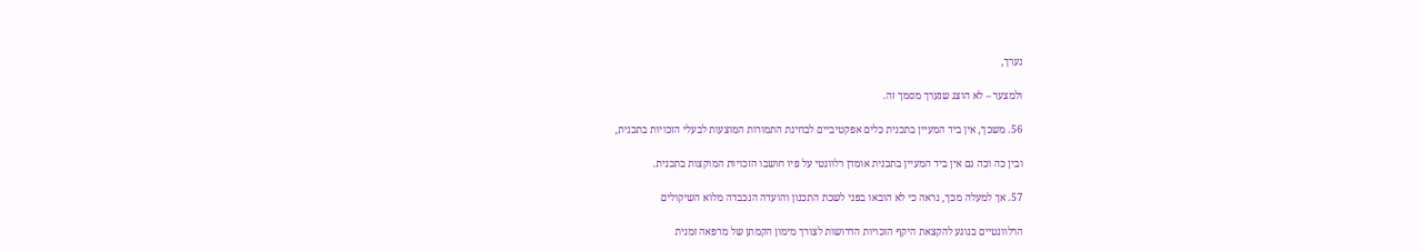נערך,

ולמצער – לא הוצג שנערך מסמך זה.

56. משכך, אין ביד המעיין בתכנית כלים אפקטיביים לבחינת התמורות המוצעות לבעלי הזכויות בתכנית,

ובין כה וכה גם אין ביד המעיין בתכנית אומדן רלוונטי על פיו חושבו הזכויות המוקצות בתכנית.

57. אך למעלה מכך, נראה כי לא הובאו בפני לשכת התכנון והועדה הנכבדה מלוא השיקולים

הרלוונטיים בנוגע להקצאת היקף הזכויות הדרושות לצורך מימון הקמתן של מרפאה זמנית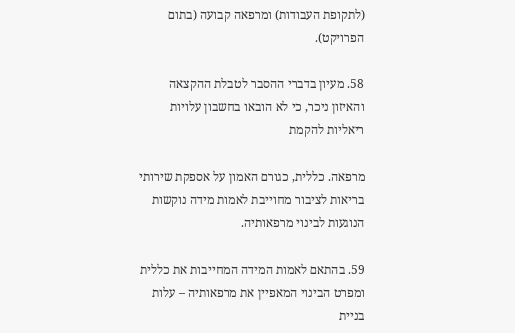(לתקופת העבודות) ומרפאה קבועה (בתום הפרויקט).

58. מעיון בדברי ההסבר לטבלת ההקצאה והאיזון ניכר, כי לא הובאו בחשבון עלויות ריאליות להקמת

מרפאה. כללית, כגורם האמון על אספקת שירותי בריאות לציבור מחוייבת לאמות מידה נוקשות הנוגעות לבינוי מרפאותיה.

59. בהתאם לאמות המידה המחייבות את כללית ומפרט הבינוי המאפיין את מרפאותיה – עלות בניית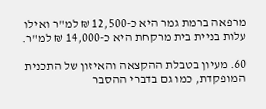מרפאה ברמת גמר היא כ-12,500 ₪ למ"ר ואילו עלות בניית בית מרקחת היא כ-14,000 ₪ למ"ר.

60. מעיון בטבלת ההקצאה והאיזון של התכנית המופקדת, כמו גם בדברי ההסבר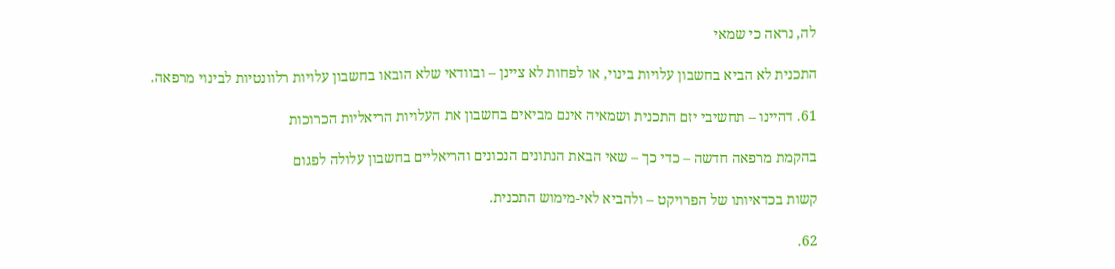לה, נראה כי שמאי

התכנית לא הביא בחשבון עלויות בינוי, או לפחות לא ציינן – ובוודאי שלא הובאו בחשבון עלויות רלוונטיות לבינוי מרפאה.

61. דהיינו – תחשיבי יזם התכנית ושמאיה אינם מביאים בחשבון את העלויות הריאליות הכרוכות

בהקמת מרפאה חדשה – כדי כך – שאי הבאת הנתונים הנכונים והריאליים בחשבון עלולה לפגום

קשות בכדאיותו של הפרויקט – ולהביא לאי-מימוש התכנית.

62.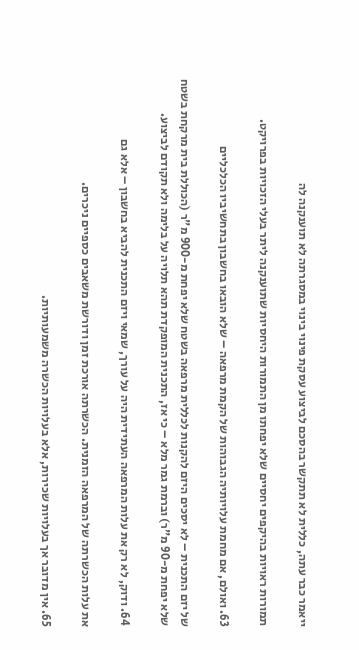ייאמר כבר עתה, כללית לא תתקשר בהסכם לביצוע עסקת פינוי בינוי במסגרתה לא תוענקנה לה

תמורות ראויות בהיקפים יחסיים שלא יפחתו מן התמורות היחסיות שתוענקנה ליתר בעלי הזכויות בפרויקט.

63. ואולם, אם מחמת עלויותיה הגבוהות של הקמת מרפאה – שלא הובאו בחשבון בתחשיביו הכלכליים

של יזם התכנית – לא יסכים היזם להקנות לכללית מרפאה בשטח שלא יפחת מ-900 מ"ר (הכוללת בית מרקחת בשטח שלא יפחת מ-90 מ"ר) וברמת גמר מלא – כי אז, התכנית המופקדת תהא תלויה על בלימה ולא תקודם לביצוע.

64. ודוק, לא רק את עלות המרפאה העתידית היה על עורך, שמאי ויזם התכנית להביא בחשבון – אלא גם

את עלות הכשרתה של המרפאה הזמנית. הכשרתה אורכת זמן ודורשת משאבים כספיים ניכרים.

65. אין מדובר אך בעלויות שכירות, אלא בעלויות הכשרה משמעותיות.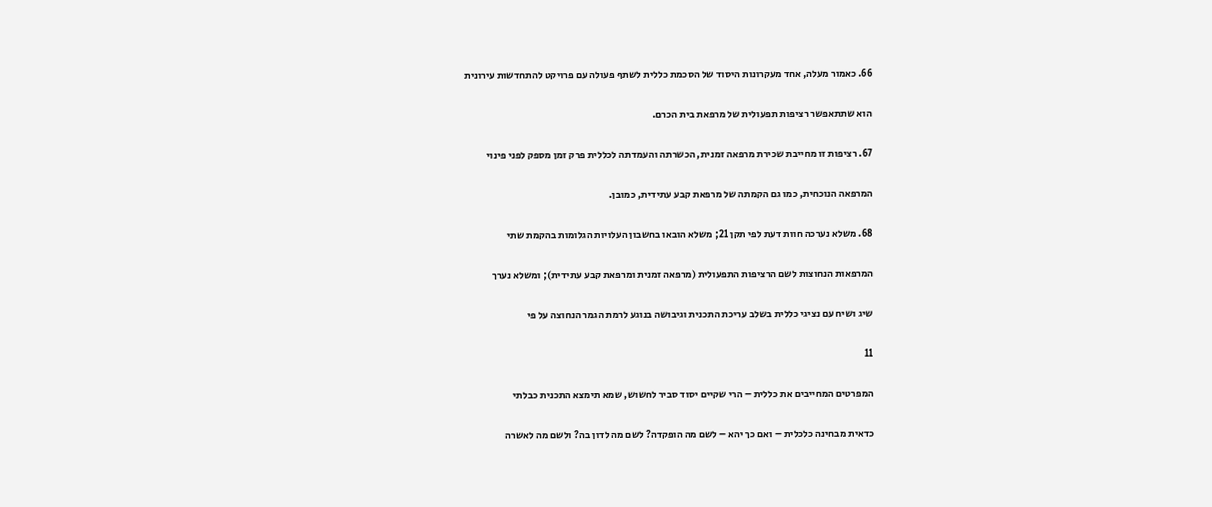66. כאמור מעלה, אחד מעקרונות היסוד של הסכמת כללית לשתף פעולה עם פרויקט להתחדשות עירונית

הוא שתתאפשר רציפות תפעולית של מרפאת בית הכרם.

67. רציפות זו מחייבת שכירת מרפאה זמנית, הכשרתה והעמדתה לכללית פרק זמן מספק לפני פינוי

המרפאה הנוכחית, כמו גם הקמתה של מרפאת קבע עתידית, כמובן.

68. משלא נערכה חוות דעת לפי תקן 21; משלא הובאו בחשבון העלויות הגלומות בהקמת שתי

המרפאות הנחוצות לשם הרציפות התפעולית (מרפאה זמנית ומרפאת קבע עתידית); ומשלא נערך

שיג ושיח עם נציגי כללית בשלב עריכת התכנית וגיבושה בנוגע לרמת הגמר הנחוצה על פי

11

המפרטים המחייבים את כללית – הרי שקיים יסוד סביר לחשוש, שמא תימצא התכנית כבלתי

כדאית מבחינה כלכלית – ואם כך יהא – לשם מה הופקדה? לשם מה לדון בה? ולשם מה לאשרה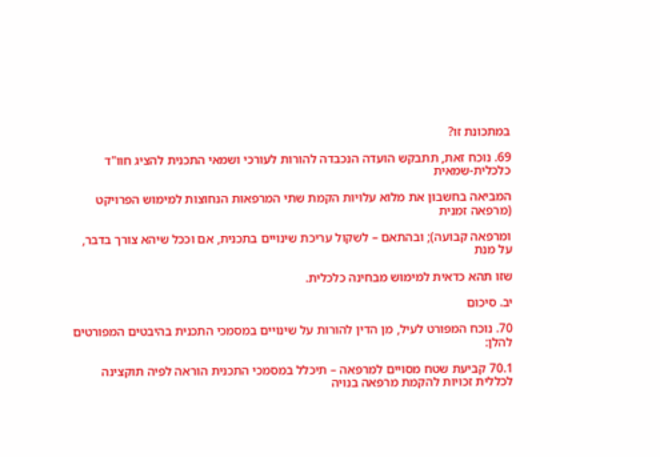במתכונת זו?

69. נוכח זאת, תתבקש הועדה הנכבדה להורות לעורכי ושמאי התכנית להציג חוו"ד כלכלית-שמאית

המביאה בחשבון את מלוא עלויות הקמת שתי המרפאות הנחוצות למימוש הפרויקט (מרפאה זמנית

ומרפאה קבועה); ובהתאם – לשקול עריכת שינויים בתכנית, אם וככל שיהא צורך בדבר, על מנת

שזו תהא כדאית למימוש מבחינה כלכלית.

יב. סיכום

70. נוכח המפורט לעיל, מן הדין להורות על שינויים במסמכי התכנית בהיבטים המפורטים להלן:

70.1 קביעת שטח מסויים למרפאה – תיכלל במסמכי התכנית הוראה לפיה תוקצינה לכללית זכויות להקמת מרפאה בנויה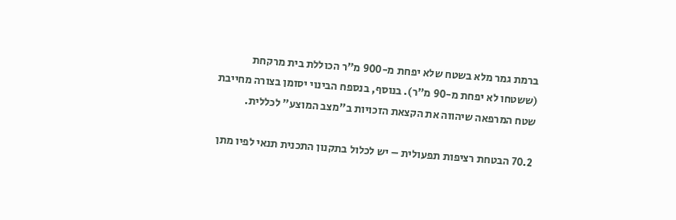ברמת גמר מלא בשטח שלא יפחת מ-900 מ"ר הכוללת בית מרקחת (ששטחו לא יפחת מ-90 מ"ר). בנוסף, בנספח הבינוי יסומן בצורה מחייבת שטח המרפאה שיהווה את הקצאת הזכויות ב"מצב המוצע" לכללית.

70.2 הבטחת רציפות תפעולית – יש לכלול בתקנון התכנית תנאי לפיו מתן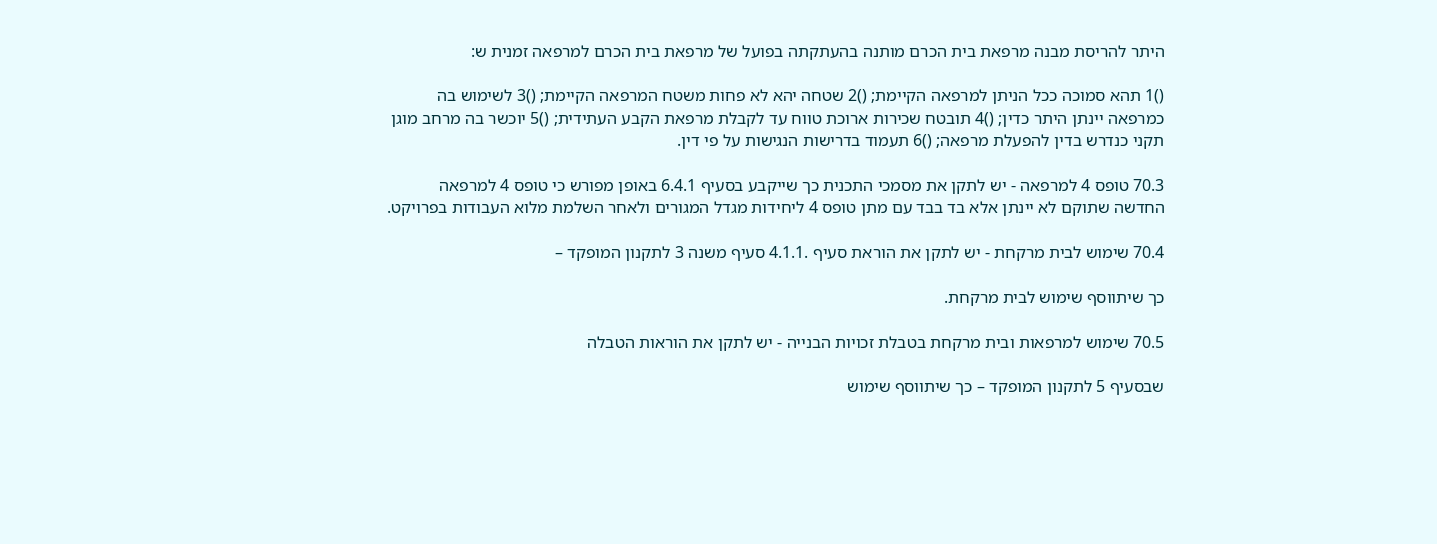היתר להריסת מבנה מרפאת בית הכרם מותנה בהעתקתה בפועל של מרפאת בית הכרם למרפאה זמנית ש:

()1 תהא סמוכה ככל הניתן למרפאה הקיימת; ()2 שטחה יהא לא פחות משטח המרפאה הקיימת; ()3 לשימוש בה כמרפאה יינתן היתר כדין; ()4 תובטח שכירות ארוכת טווח עד לקבלת מרפאת הקבע העתידית; ()5 יוכשר בה מרחב מוגן תקני כנדרש בדין להפעלת מרפאה; ()6 תעמוד בדרישות הנגישות על פי דין.

70.3 טופס 4 למרפאה - יש לתקן את מסמכי התכנית כך שייקבע בסעיף 6.4.1 באופן מפורש כי טופס 4 למרפאה החדשה שתוקם לא יינתן אלא בד בבד עם מתן טופס 4 ליחידות מגדל המגורים ולאחר השלמת מלוא העבודות בפרויקט.

70.4 שימוש לבית מרקחת - יש לתקן את הוראת סעיף .4.1.1 סעיף משנה 3 לתקנון המופקד –

כך שיתווסף שימוש לבית מרקחת.

70.5 שימוש למרפאות ובית מרקחת בטבלת זכויות הבנייה - יש לתקן את הוראות הטבלה

שבסעיף 5 לתקנון המופקד – כך שיתווסף שימוש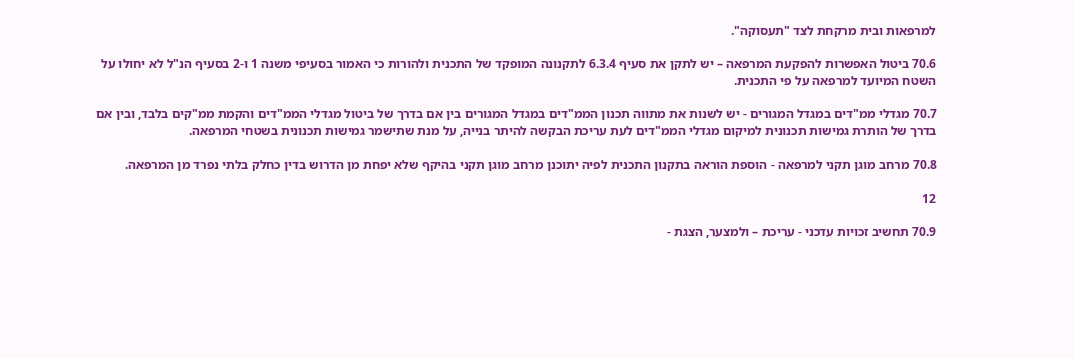למרפאות ובית מרקחת לצד "תעסוקה".

70.6 ביטול האפשרות להפקעת המרפאה – יש לתקן את סעיף 6.3.4 לתקנונה המופקד של התכנית ולהורות כי האמור בסעיפי משנה 1 ו-2 בסעיף הנ"ל לא יחולו על השטח המיועד למרפאה על פי התכנית.

70.7 מגדלי ממ"דים במגדל המגורים - יש לשנות את מתווה תכנון הממ"דים במגדל המגורים בין אם בדרך של ביטול מגדלי הממ"דים והקמת ממ"קים בלבד, ובין אם בדרך של הותרת גמישות תכנונית למיקום מגדלי הממ"דים לעת עריכת הבקשה להיתר בנייה, על מנת שתישמר גמישות תכנונית בשטחי המרפאה.

70.8 מרחב מוגן תקני למרפאה - הוספת הוראה בתקנון התכנית לפיה יתוכנן מרחב מוגן תקני בהיקף שלא יפחת מן הדרוש בדין כחלק בלתי נפרד מן המרפאה.

12

70.9 תחשיב זכויות עדכני - עריכת – ולמצער, הצגת -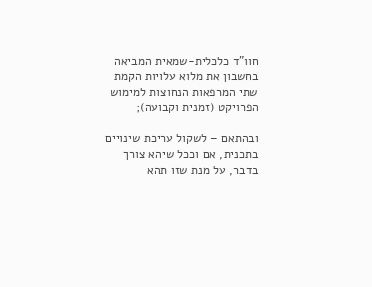חוו"ד כלכלית-שמאית המביאה בחשבון את מלוא עלויות הקמת שתי המרפאות הנחוצות למימוש הפרויקט (זמנית וקבועה);

ובהתאם – לשקול עריכת שינויים בתכנית, אם וככל שיהא צורך בדבר, על מנת שזו תהא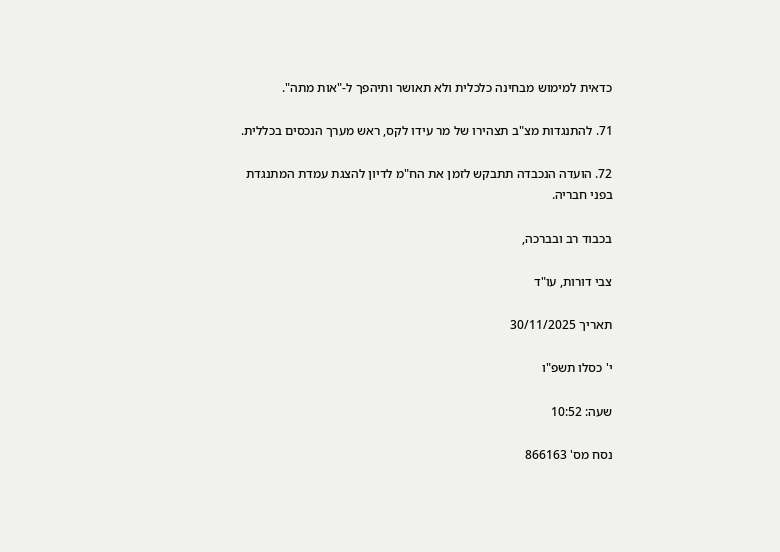כדאית למימוש מבחינה כלכלית ולא תאושר ותיהפך ל-"אות מתה".

71. להתנגדות מצ"ב תצהירו של מר עידו לקס, ראש מערך הנכסים בכללית.

72. הועדה הנכבדה תתבקש לזמן את הח"מ לדיון להצגת עמדת המתנגדת בפני חבריה.

בכבוד רב ובברכה,

צבי דורות, עו"ד

תאריך 30/11/2025

י' כסלו תשפ"ו

שעה: 10:52

נסח מס' 866163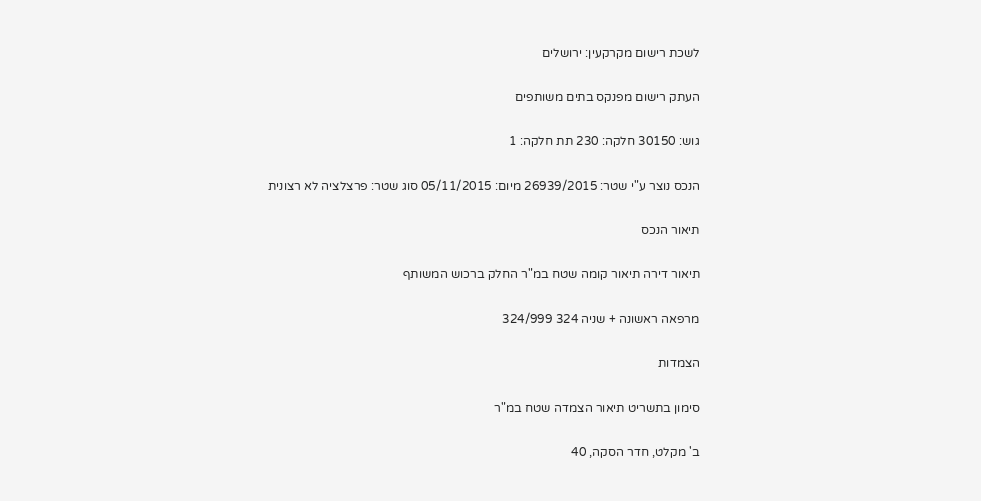לשכת רישום מקרקעין: ירושלים

העתק רישום מפנקס בתים משותפים

גוש: 30150 חלקה: 230 תת חלקה: 1

הנכס נוצר ע"י שטר: 26939/2015 מיום: 05/11/2015 סוג שטר: פרצלציה לא רצונית

תיאור הנכס

תיאור דירה תיאור קומה שטח במ"ר החלק ברכוש המשותף

מרפאה ראשונה + שניה 324 324/999

הצמדות

סימון בתשריט תיאור הצמדה שטח במ"ר

ב' מקלט, חדר הסקה, 40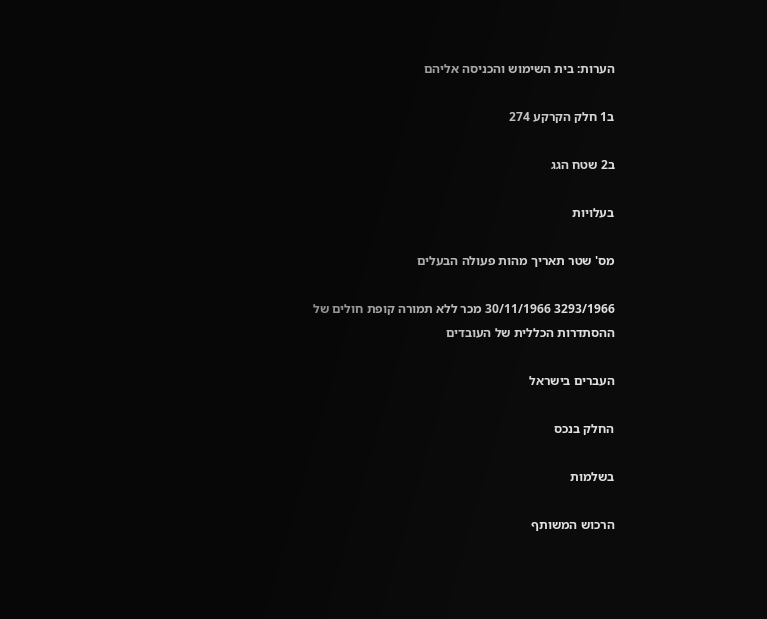הערות: בית השימוש והכניסה אליהם

ב1 חלק הקרקע 274

ב2 שטח הגג

בעלויות

מס' שטר תאריך מהות פעולה הבעלים

3293/1966 30/11/1966 מכר ללא תמורה קופת חולים של ההסתדרות הכללית של העובדים

העברים בישראל

החלק בנכס

בשלמות

הרכוש המשותף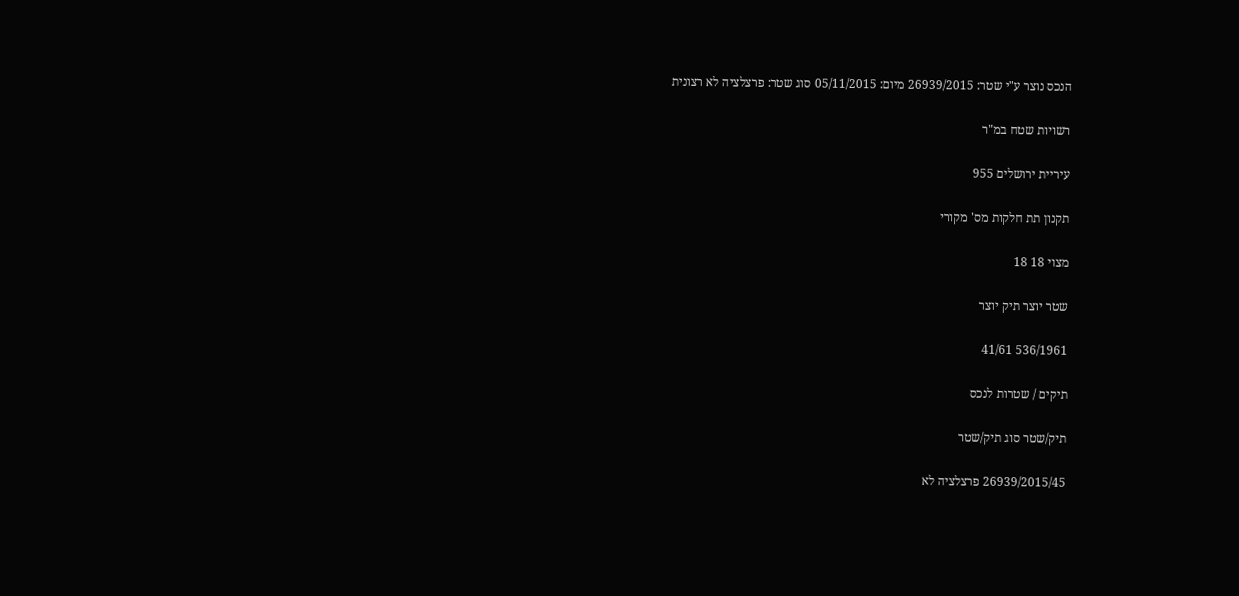הנכס נוצר ע"י שטר: 26939/2015 מיום: 05/11/2015 סוג שטר: פרצלציה לא רצונית

רשויות שטח במ"ר

עיריית ירושלים 955

תקנון תת חלקות מס' מקורי

מצוי 18 18

שטר יוצר תיק יוצר

536/1961 41/61

תיקים / שטרות לנכס

תיק/שטר סוג תיק/שטר

26939/2015/45 פרצלציה לא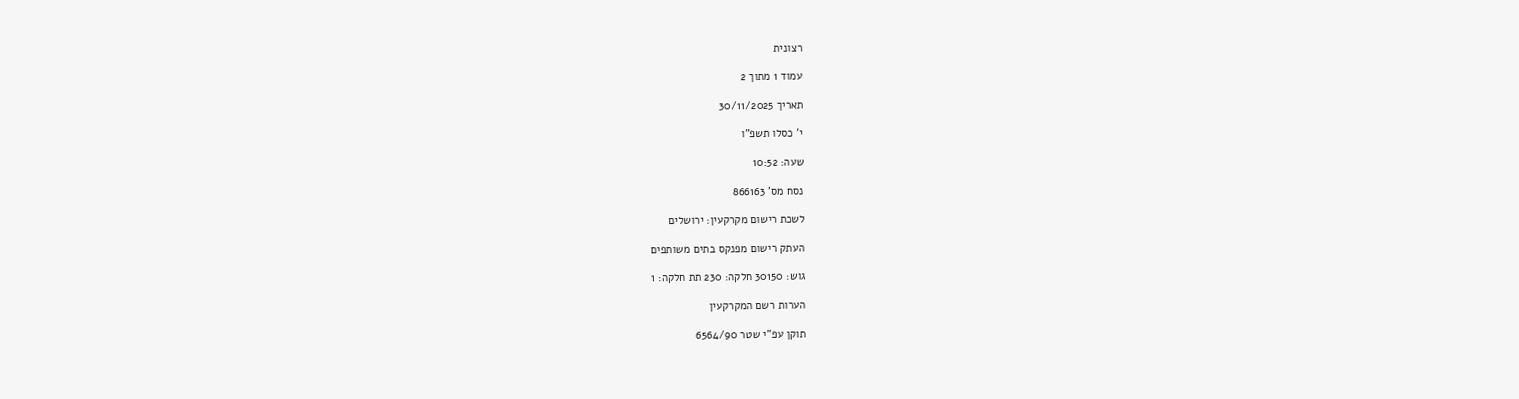רצונית

עמוד 1 מתוך 2

תאריך 30/11/2025

י' כסלו תשפ"ו

שעה: 10:52

נסח מס' 866163

לשכת רישום מקרקעין: ירושלים

העתק רישום מפנקס בתים משותפים

גוש: 30150 חלקה: 230 תת חלקה: 1

הערות רשם המקרקעין

תוקן עפ"י שטר 6564/90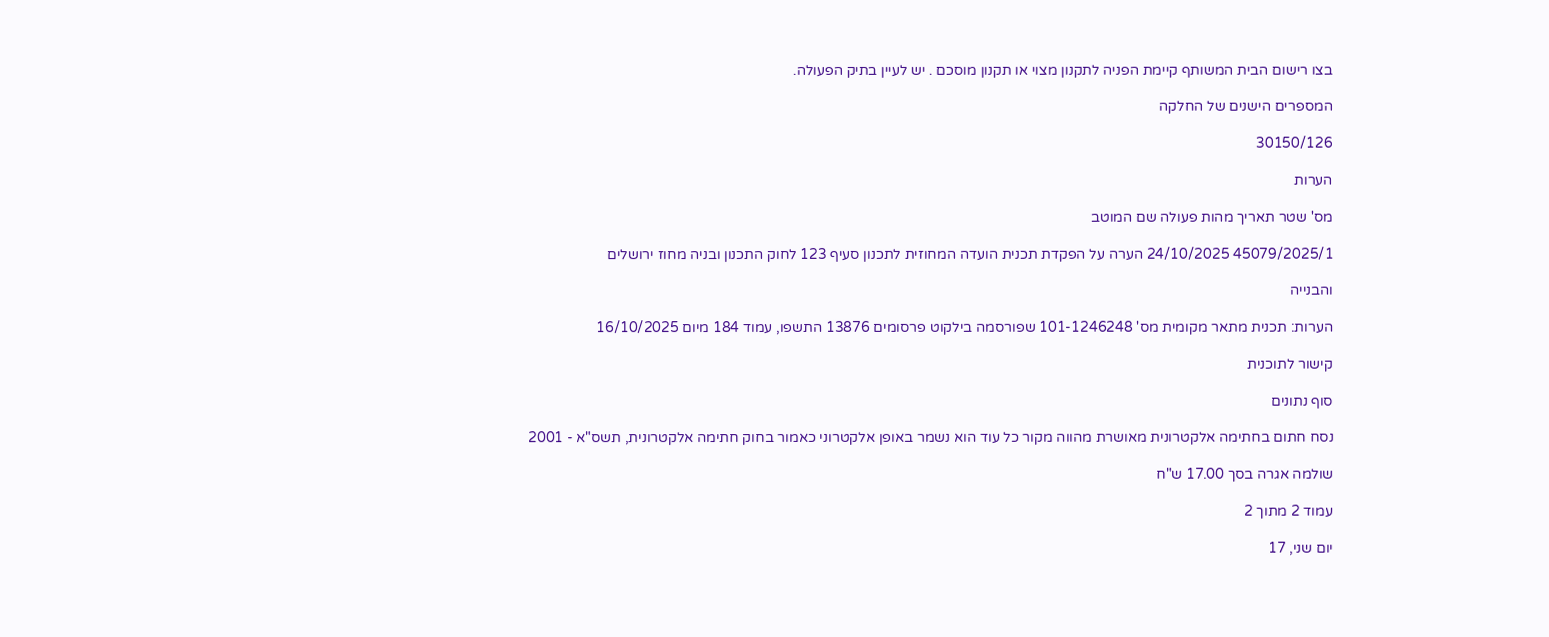בצו רישום הבית המשותף קיימת הפניה לתקנון מצוי או תקנון מוסכם . יש לעיין בתיק הפעולה.

המספרים הישנים של החלקה

30150/126

הערות

מס' שטר תאריך מהות פעולה שם המוטב

45079/2025/1 24/10/2025 הערה על הפקדת תכנית הועדה המחוזית לתכנון סעיף 123 לחוק התכנון ובניה מחוז ירושלים

והבנייה

הערות: תכנית מתאר מקומית מס' 101-1246248 שפורסמה בילקוט פרסומים 13876 התשפו, עמוד 184 מיום 16/10/2025

קישור לתוכנית

סוף נתונים

נסח חתום בחתימה אלקטרונית מאושרת מהווה מקור כל עוד הוא נשמר באופן אלקטרוני כאמור בחוק חתימה אלקטרונית, תשס"א - 2001

שולמה אגרה בסך 17.00 ש"ח

עמוד 2 מתוך 2

יום שני, 17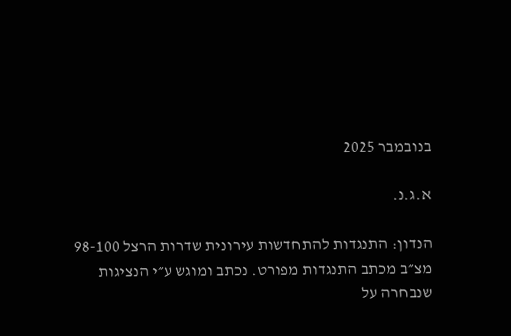בנובמבר 2025

א.ג.נ.

הנדון: התנגדות להתחדשות עירונית שדרות הרצל 98-100 מצ״ב מכתב התנגדות מפורט. נכתב ומוגש ע״י הנציגות שנבחרה על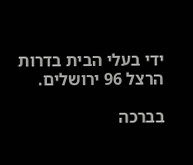ידי בעלי הבית בדרות הרצל 96 ירושלים.

בברכה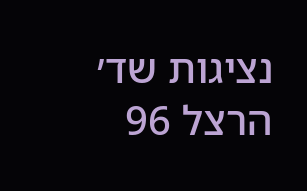נציגות שד׳ הרצל 96